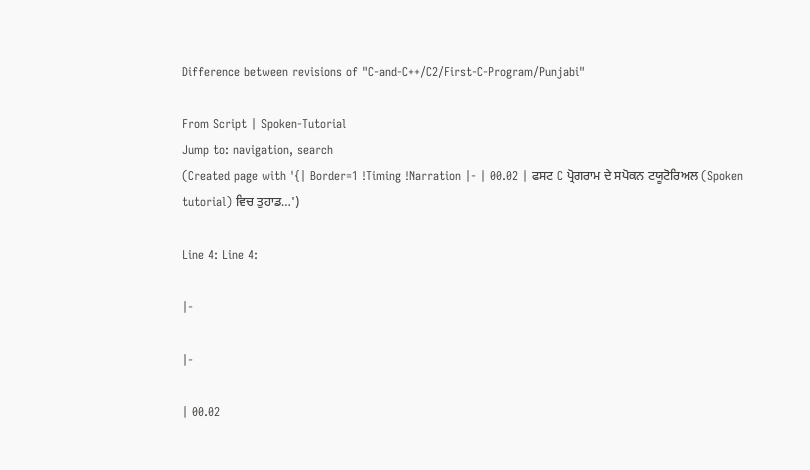Difference between revisions of "C-and-C++/C2/First-C-Program/Punjabi"

From Script | Spoken-Tutorial
Jump to: navigation, search
(Created page with '{| Border=1 !Timing !Narration |- | 00.02 | ਫਸਟ C ਪ੍ਰੋਗਰਾਮ ਦੇ ਸਪੋਕਨ ਟਯੂਟੋਰਿਅਲ (Spoken tutorial) ਵਿਚ ਤੁਹਾਡ…')

Line 4: Line 4:

|-

|-

| 00.02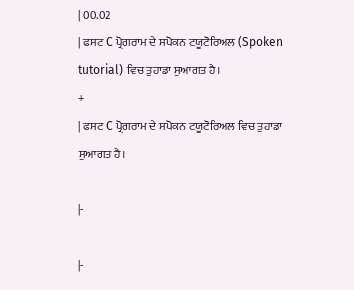| 00.02
| ਫਸਟ C ਪ੍ਰੋਗਰਾਮ ਦੇ ਸਪੋਕਨ ਟਯੂਟੋਰਿਅਲ (Spoken tutorial) ਵਿਚ ਤੁਹਾਡਾ ਸੁਆਗਤ ਹੈ।
+
| ਫਸਟ C ਪ੍ਰੋਗਰਾਮ ਦੇ ਸਪੋਕਨ ਟਯੂਟੋਰਿਅਲ ਵਿਚ ਤੁਹਾਡਾ ਸੁਆਗਤ ਹੈ।

|-

|-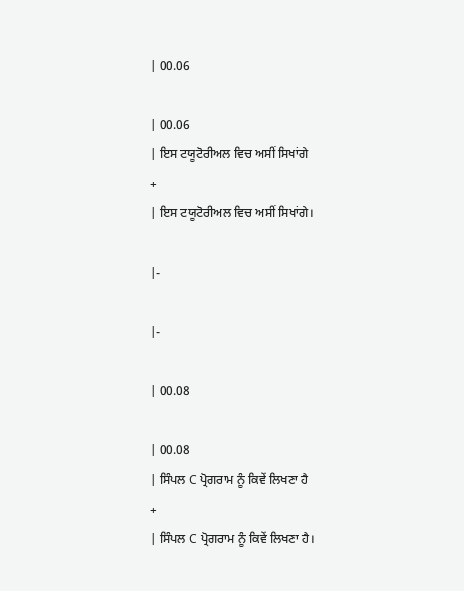| 00.06

| 00.06
| ਇਸ ਟਯੂਟੋਰੀਅਲ ਵਿਚ ਅਸੀਂ ਸਿਖਾਂਗੇ
+
| ਇਸ ਟਯੂਟੋਰੀਅਲ ਵਿਚ ਅਸੀਂ ਸਿਖਾਂਗੇ।

|-

|-

| 00.08

| 00.08
| ਸਿੰਪਲ C ਪ੍ਰੋਗਰਾਮ ਨੂੰ ਕਿਵੇਂ ਲਿਖਣਾ ਹੈ
+
| ਸਿੰਪਲ C ਪ੍ਰੋਗਰਾਮ ਨੂੰ ਕਿਵੇਂ ਲਿਖਣਾ ਹੈ।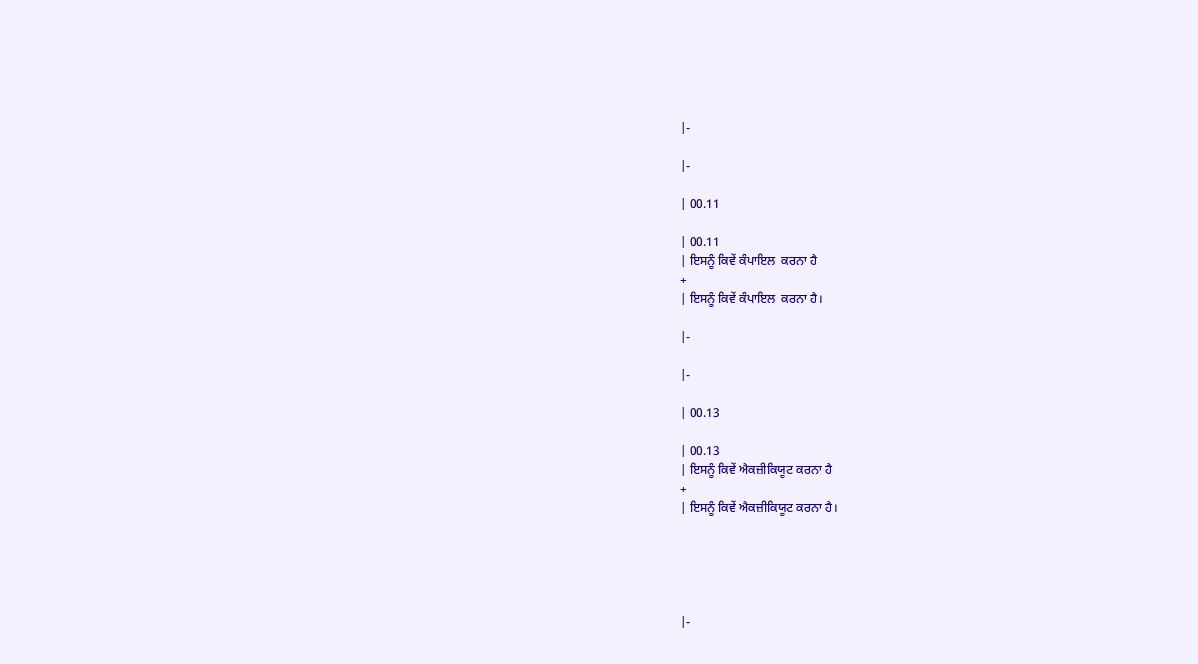|-

|-

| 00.11

| 00.11
| ਇਸਨੂੰ ਕਿਵੇਂ ਕੰਪਾਇਲ  ਕਰਨਾ ਹੈ
+
| ਇਸਨੂੰ ਕਿਵੇਂ ਕੰਪਾਇਲ  ਕਰਨਾ ਹੈ।

|-

|-

| 00.13

| 00.13
| ਇਸਨੂੰ ਕਿਵੇਂ ਐਕਜ਼ੀਕਿਯੂਟ ਕਰਨਾ ਹੈ
+
| ਇਸਨੂੰ ਕਿਵੇਂ ਐਕਜ਼ੀਕਿਯੂਟ ਕਰਨਾ ਹੈ।





|-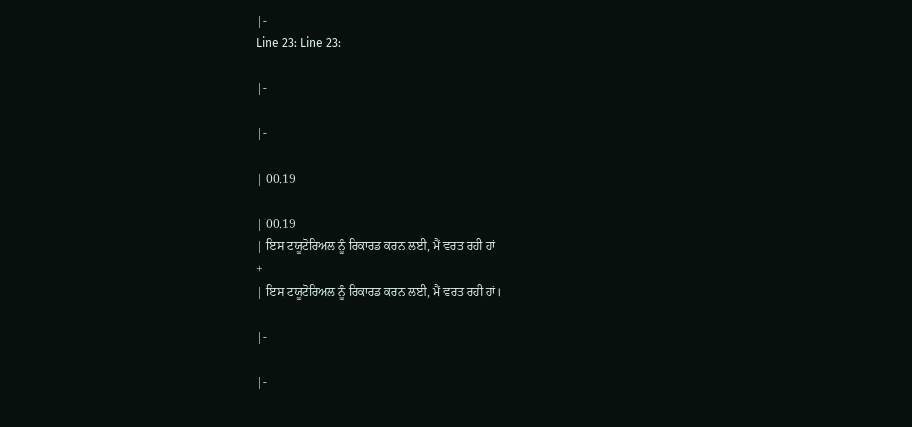|-
Line 23: Line 23:

|-

|-

| 00.19

| 00.19
| ਇਸ ਟਯੂਟੋਰਿਅਲ ਨੂੰ ਰਿਕਾਰਡ ਕਰਨ ਲਈ, ਮੈਂ ਵਰਤ ਰਹੀ ਹਾਂ
+
| ਇਸ ਟਯੂਟੋਰਿਅਲ ਨੂੰ ਰਿਕਾਰਡ ਕਰਨ ਲਈ, ਮੈਂ ਵਰਤ ਰਹੀ ਹਾਂ।

|-

|-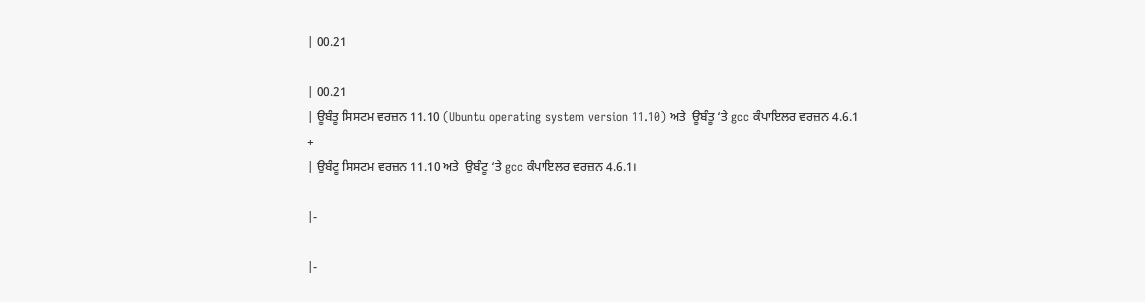| 00.21

| 00.21
| ਊਬੰਤੂ ਸਿਸਟਮ ਵਰਜ਼ਨ 11.10 (Ubuntu operating system version 11.10) ਅਤੇ  ਊਬੰਤੂ ‘ਤੇ gcc ਕੰਪਾਇਲਰ ਵਰਜ਼ਨ 4.6.1
+
| ਉਬੰਟੂ ਸਿਸਟਮ ਵਰਜ਼ਨ 11.10 ਅਤੇ  ਉਬੰਟੂ ‘ਤੇ gcc ਕੰਪਾਇਲਰ ਵਰਜ਼ਨ 4.6.1।

|-

|-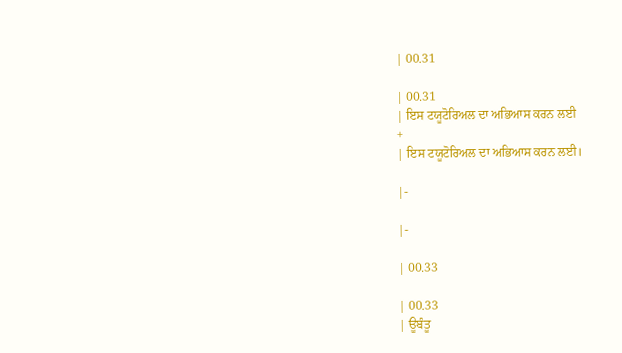| 00.31

| 00.31
| ਇਸ ਟਯੂਟੋਰਿਅਲ ਦਾ ਅਭਿਆਸ ਕਰਨ ਲਈ
+
| ਇਸ ਟਯੂਟੋਰਿਅਲ ਦਾ ਅਭਿਆਸ ਕਰਨ ਲਈ।

|-

|-

| 00.33

| 00.33
| ਊਬੰਤੂ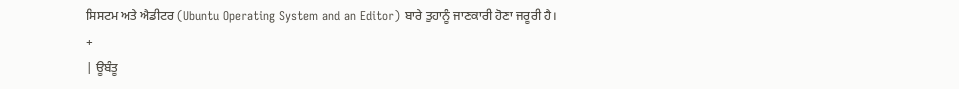ਸਿਸਟਮ ਅਤੇ ਐਡੀਟਰ (Ubuntu Operating System and an Editor) ਬਾਰੇ ਤੁਹਾਨੂੰ ਜਾਣਕਾਰੀ ਹੋਣਾ ਜਰੂਰੀ ਹੈ।
+
| ਊਬੰਤੂ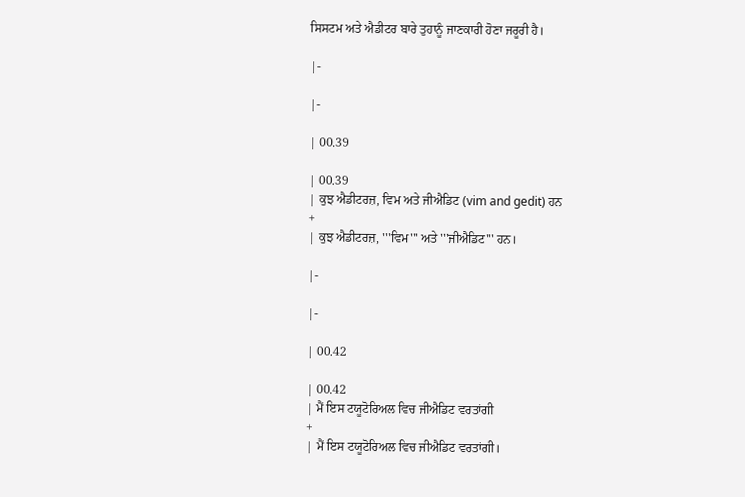ਸਿਸਟਮ ਅਤੇ ਐਡੀਟਰ ਬਾਰੇ ਤੁਹਾਨੂੰ ਜਾਣਕਾਰੀ ਹੋਣਾ ਜਰੂਰੀ ਹੈ।

|-

|-

| 00.39

| 00.39
| ਕੁਝ ਐਡੀਟਰਜ਼, ਵਿਮ ਅਤੇ ਜੀਐਡਿਟ (vim and gedit) ਹਨ
+
| ਕੁਝ ਐਡੀਟਰਜ਼, '''ਵਿਮ''' ਅਤੇ '''ਜੀਐਡਿਟ''' ਹਨ।

|-

|-

| 00.42

| 00.42
| ਮੈਂ ਇਸ ਟਯੂਟੋਰਿਅਲ ਵਿਚ ਜੀਐਡਿਟ ਵਰਤਾਂਗੀ
+
| ਮੈਂ ਇਸ ਟਯੂਟੋਰਿਅਲ ਵਿਚ ਜੀਐਡਿਟ ਵਰਤਾਂਗੀ।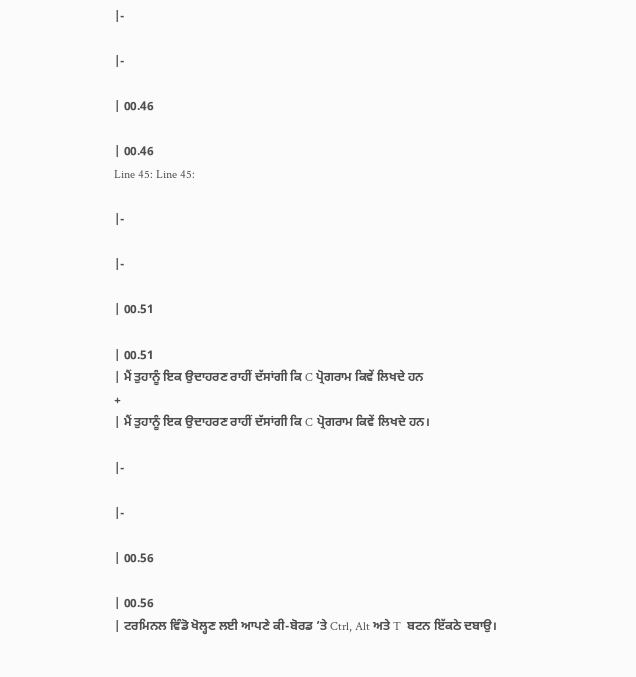|-

|-

| 00.46

| 00.46
Line 45: Line 45:

|-

|-

| 00.51

| 00.51
| ਮੈਂ ਤੁਹਾਨੂੰ ਇਕ ਉਦਾਹਰਣ ਰਾਹੀਂ ਦੱਸਾਂਗੀ ਕਿ C ਪ੍ਰੋਗਰਾਮ ਕਿਵੇਂ ਲਿਖਦੇ ਹਨ
+
| ਮੈਂ ਤੁਹਾਨੂੰ ਇਕ ਉਦਾਹਰਣ ਰਾਹੀਂ ਦੱਸਾਂਗੀ ਕਿ C ਪ੍ਰੋਗਰਾਮ ਕਿਵੇਂ ਲਿਖਦੇ ਹਨ।

|-

|-

| 00.56

| 00.56
| ਟਰਮਿਨਲ ਵਿੰਡੋ ਖੋਲ੍ਹਣ ਲਈ ਆਪਣੇ ਕੀ-ਬੋਰਡ ’ਤੇ Ctrl, Alt ਅਤੇ T  ਬਟਨ ਇੱਕਠੇ ਦਬਾਉ।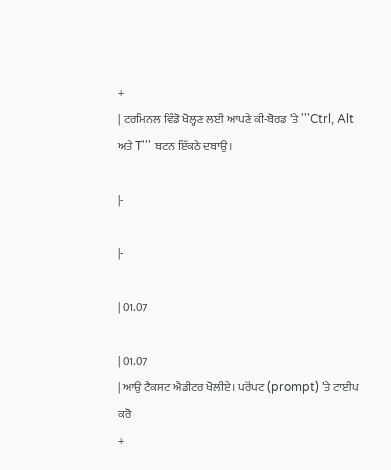+
| ਟਰਮਿਨਲ ਵਿੰਡੋ ਖੋਲ੍ਹਣ ਲਈ ਆਪਣੇ ਕੀ-ਬੋਰਡ ’ਤੇ '''Ctrl, Alt ਅਤੇ T''' ਬਟਨ ਇੱਕਠੇ ਦਬਾਉ।

|-

|-

| 01.07

| 01.07
| ਆਉ ਟੈਕਸਟ ਐਡੀਟਰ ਖੋਲੀਏ। ਪਰੋਂਪਟ (prompt) ’ਤੇ ਟਾਈਪ ਕਰੋ
+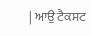| ਆਉ ਟੈਕਸਟ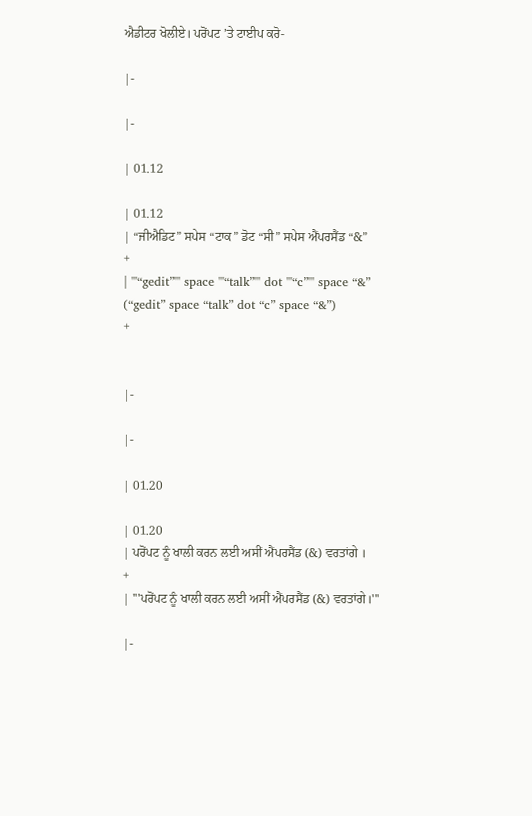ਐਡੀਟਰ ਖੋਲੀਏ। ਪਰੋਂਪਟ ’ਤੇ ਟਾਈਪ ਕਰੋ-

|-

|-

| 01.12

| 01.12
| “ਜੀਐਡਿਟ” ਸਪੇਸ “ਟਾਕ” ਡੋਟ “ਸੀ” ਸਪੇਸ ਐਂਪਰਸੈਂਡ “&”
+
| '''“gedit”''' space '''“talk”''' dot '''“c”''' space “&”
(“gedit” space “talk” dot “c” space “&”)
+


|-

|-

| 01.20

| 01.20
| ਪਰੋਂਪਟ ਨੂੰ ਖਾਲੀ ਕਰਨ ਲਈ ਅਸੀਂ ਐਂਪਰਸੈਂਡ (&) ਵਰਤਾਂਗੇ ।
+
| '''ਪਰੋਂਪਟ ਨੂੰ ਖਾਲੀ ਕਰਨ ਲਈ ਅਸੀਂ ਐਂਪਰਸੈਂਡ (&) ਵਰਤਾਂਗੇ।'''

|-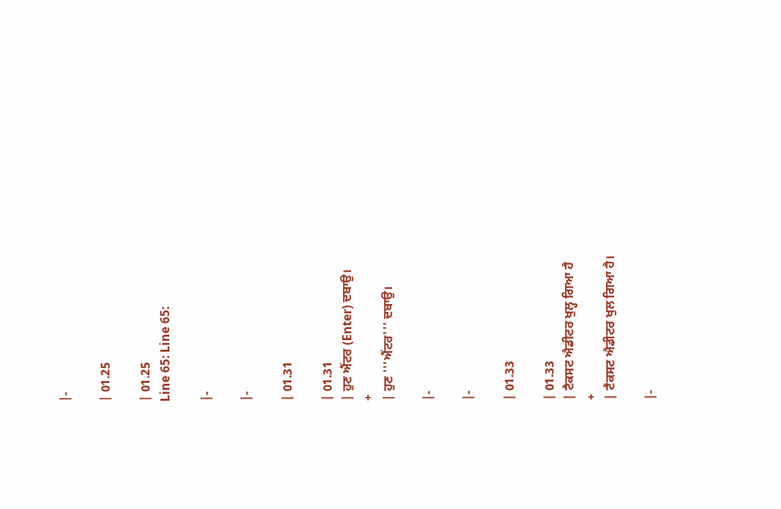|-

| 01.25

| 01.25
Line 65: Line 65:

|-

|-

| 01.31

| 01.31
| ਹੁਣ ਐਂਟਰ (Enter) ਦਬਾਉ।
+
| ਹੁਣ '''ਐਂਟਰ''' ਦਬਾਉ।

|-

|-

| 01.33

| 01.33
| ਟੈਕਸਟ ਐਡੀਟਰ ਖੁਲ੍ਹ ਗਿਆ ਹੈ
+
| ਟੈਕਸਟ ਐਡੀਟਰ ਖੁਲ ਗਿਆ ਹੈ।

|-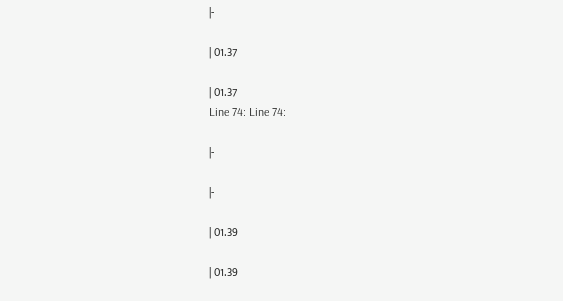|-

| 01.37

| 01.37
Line 74: Line 74:

|-

|-

| 01.39

| 01.39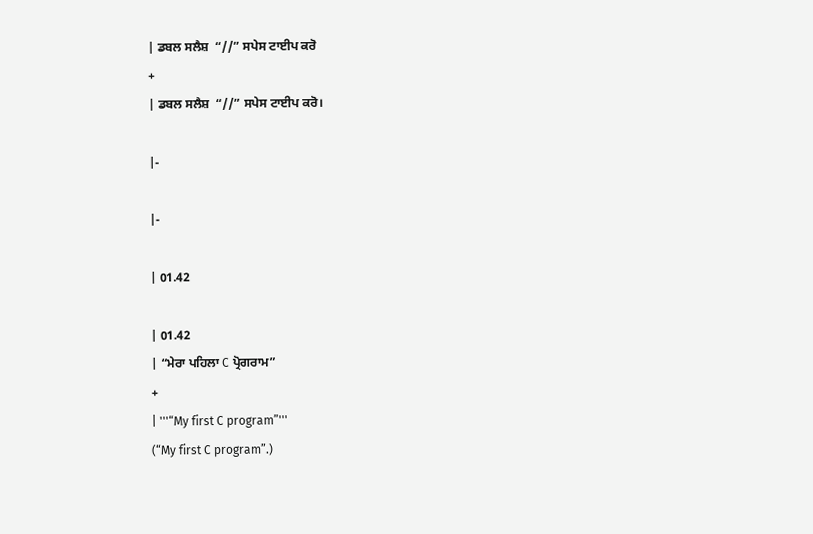| ਡਬਲ ਸਲੈਸ਼  “//” ਸਪੇਸ ਟਾਈਪ ਕਰੋ
+
| ਡਬਲ ਸਲੈਸ਼  “//” ਸਪੇਸ ਟਾਈਪ ਕਰੋ।

|-

|-

| 01.42

| 01.42
| “ਮੇਰਾ ਪਹਿਲਾ C ਪ੍ਰੋਗਰਾਮ”
+
| '''“My first C program”'''
(“My first C program”.)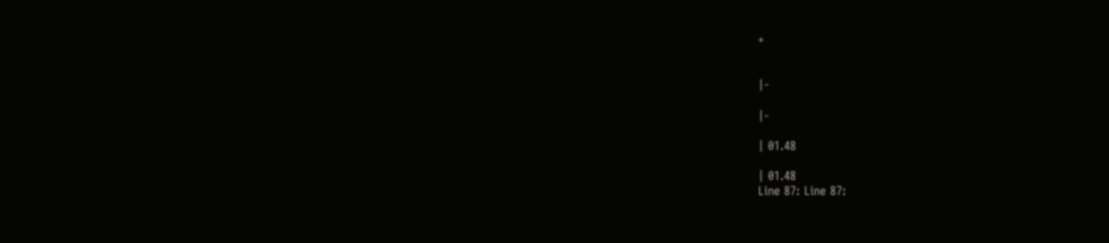+


|-

|-

| 01.48

| 01.48
Line 87: Line 87: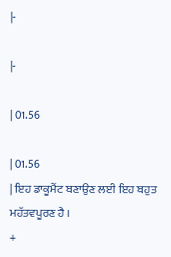|-

|-

| 01.56

| 01.56
| ਇਹ ਡਾਕੂਮੈਂਟ ਬਣਾਉਣ ਲਈ ਇਹ ਬਹੁਤ ਮਹੱਤਵਪੂਰਣ ਹੈ ।
+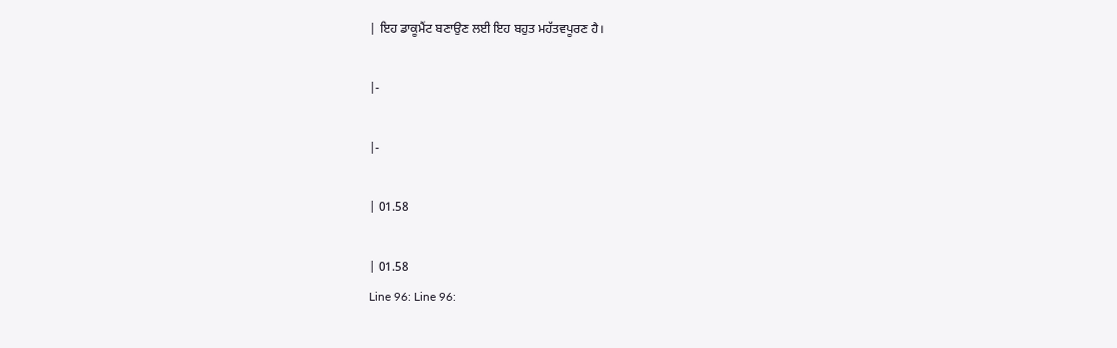| ਇਹ ਡਾਕੂਮੈਂਟ ਬਣਾਉਣ ਲਈ ਇਹ ਬਹੁਤ ਮਹੱਤਵਪੂਰਣ ਹੈ।

|-

|-

| 01.58

| 01.58
Line 96: Line 96: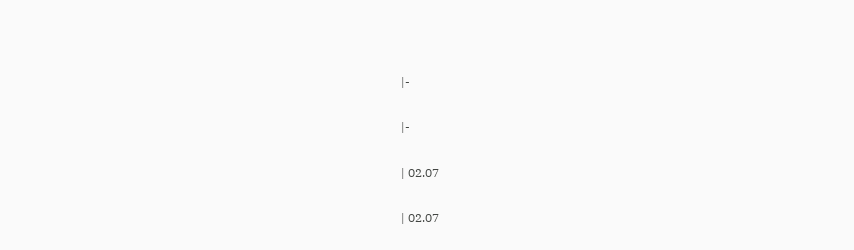|-

|-

| 02.07

| 02.07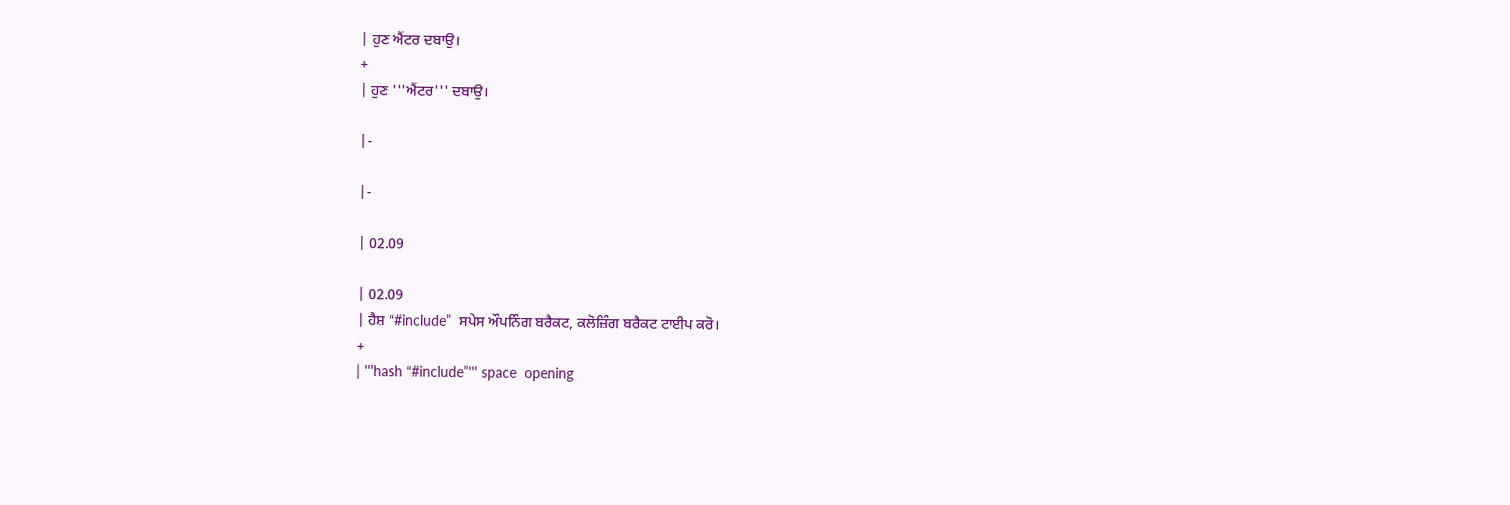| ਹੁਣ ਐਂਟਰ ਦਬਾਉ।
+
| ਹੁਣ '''ਐਂਟਰ''' ਦਬਾਉ।

|-

|-

| 02.09

| 02.09
| ਹੈਸ਼ “#include”  ਸਪੇਸ ਔਪਨਿੰਗ ਬਰੈਕਟ, ਕਲੋਜ਼ਿੰਗ ਬਰੈਕਟ ਟਾਈਪ ਕਰੋ।
+
| '''hash “#include”''' space  opening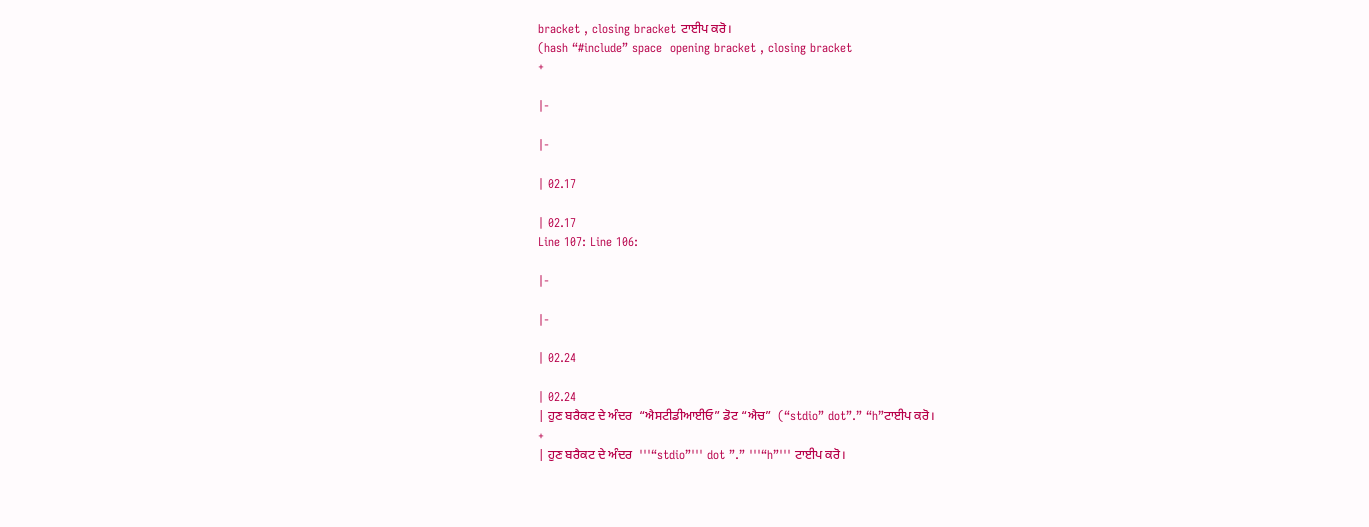bracket , closing bracket ਟਾਈਪ ਕਰੋ।
(hash “#include” space  opening bracket , closing bracket
+

|-

|-

| 02.17

| 02.17
Line 107: Line 106:

|-

|-

| 02.24

| 02.24
| ਹੁਣ ਬਰੈਕਟ ਦੇ ਅੰਦਰ  “ਐਸਟੀਡੀਆਈਓ” ਡੋਟ “ਐਚ”  (“stdio” dot”.” “h”ਟਾਈਪ ਕਰੋ।
+
| ਹੁਣ ਬਰੈਕਟ ਦੇ ਅੰਦਰ  '''“stdio”''' dot ”.” '''“h”''' ਟਾਈਪ ਕਰੋ।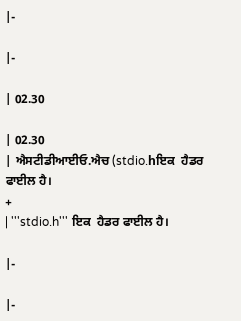|-

|-

| 02.30

| 02.30
| ਐਸਟੀਡੀਆਈਓ.ਐਚ (stdio.hਇਕ  ਹੈਡਰ ਫਾਈਲ ਹੈ।
+
| '''stdio.h''' ਇਕ  ਹੈਡਰ ਫਾਈਲ ਹੈ।

|-

|-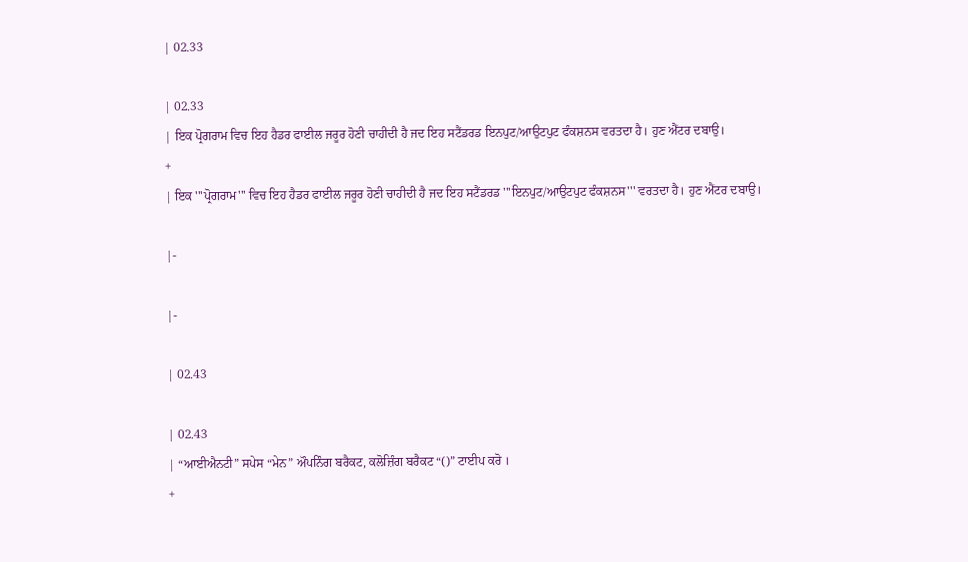| 02.33

| 02.33
| ਇਕ ਪ੍ਰੋਗਰਾਮ ਵਿਚ ਇਹ ਹੈਡਰ ਫਾਈਲ ਜਰੂਰ ਹੋਣੀ ਚਾਹੀਦੀ ਹੈ ਜਦ ਇਹ ਸਟੈਂਡਰਡ ਇਨਪੁਟ/ਆਉਟਪੁਟ ਫੰਕਸ਼ਨਸ ਵਰਤਦਾ ਹੈ। ਹੁਣ ਐਂਟਰ ਦਬਾਉ।
+
| ਇਕ '''ਪ੍ਰੋਗਰਾਮ''' ਵਿਚ ਇਹ ਹੈਡਰ ਫਾਈਲ ਜਰੂਰ ਹੋਣੀ ਚਾਹੀਦੀ ਹੈ ਜਦ ਇਹ ਸਟੈਂਡਰਡ '''ਇਨਪੁਟ/ਆਉਟਪੁਟ ਫੰਕਸ਼ਨਸ''' ਵਰਤਦਾ ਹੈ। ਹੁਣ ਐਂਟਰ ਦਬਾਉ।

|-

|-

| 02.43

| 02.43
| “ਆਈਐਨਟੀ” ਸਪੇਸ “ਮੇਨ” ਔਪਨਿੰਗ ਬਰੈਕਟ, ਕਲੋਜ਼ਿੰਗ ਬਰੈਕਟ “()” ਟਾਈਪ ਕਰੋ ।
+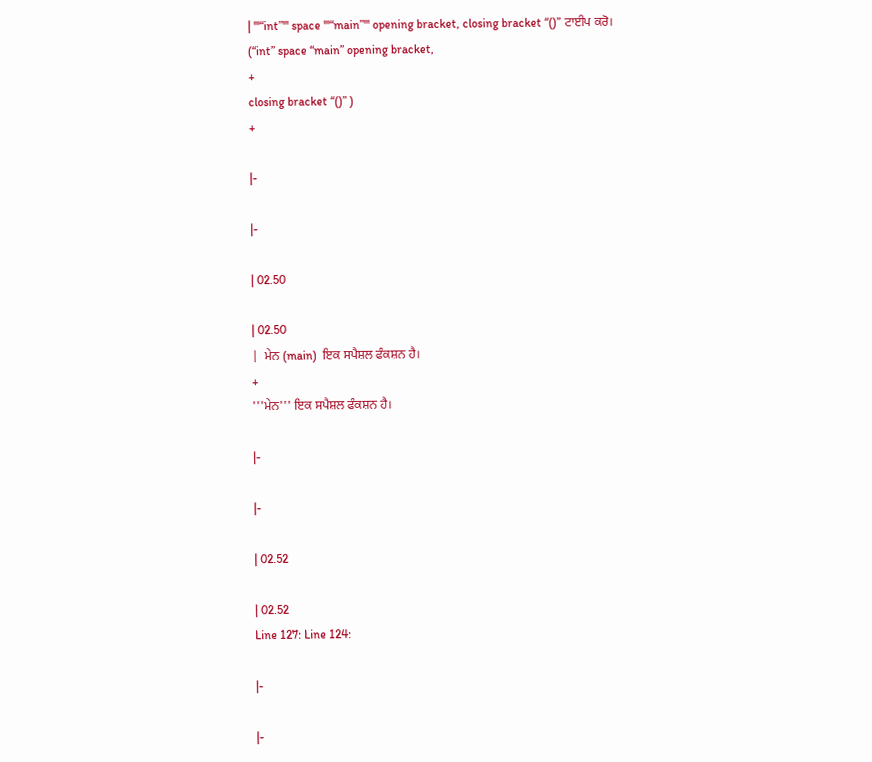| '''“int”''' space '''“main”''' opening bracket, closing bracket “()” ਟਾਈਪ ਕਰੋ।
(“int” space “main” opening bracket,
+
closing bracket “()” )
+

|-

|-

| 02.50

| 02.50
|  ਮੇਨ (main)  ਇਕ ਸਪੈਸ਼ਲ ਫੰਕਸ਼ਨ ਹੈ।
+
'''ਮੇਨ''' ਇਕ ਸਪੈਸ਼ਲ ਫੰਕਸ਼ਨ ਹੈ।

|-

|-

| 02.52

| 02.52
Line 127: Line 124:

|-

|-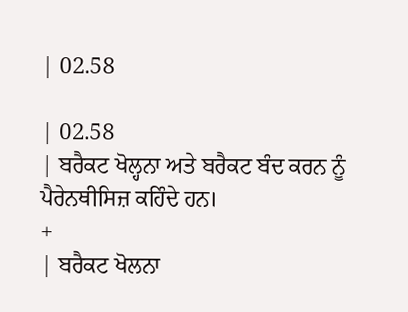| 02.58

| 02.58
| ਬਰੈਕਟ ਖੋਲ੍ਹਨਾ ਅਤੇ ਬਰੈਕਟ ਬੰਦ ਕਰਨ ਨੂੰ ਪੈਰੇਨਥੀਸਿਜ਼ ਕਹਿੰਦੇ ਹਨ।
+
| ਬਰੈਕਟ ਖੋਲਨਾ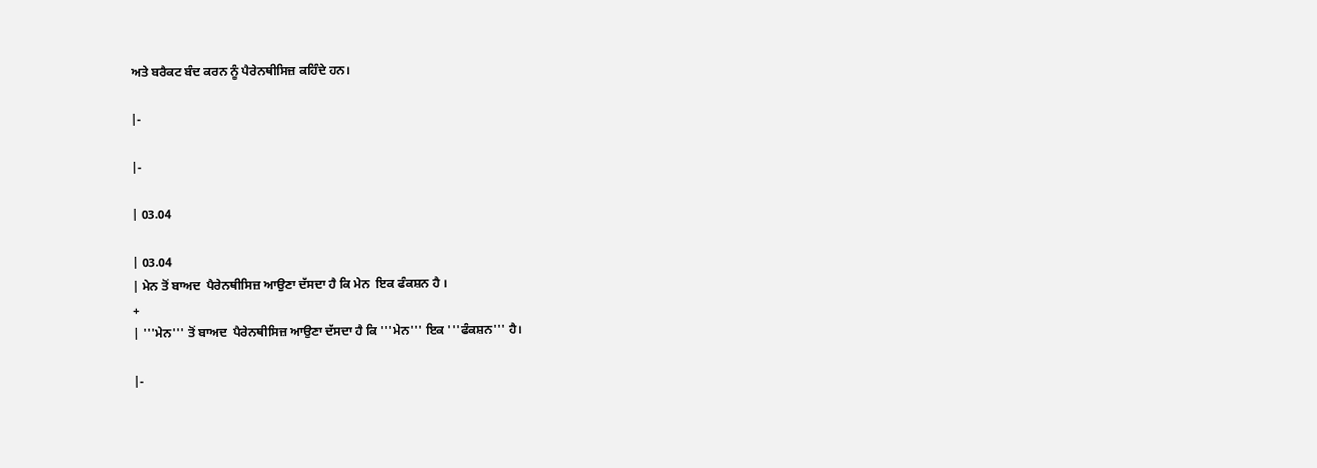ਅਤੇ ਬਰੈਕਟ ਬੰਦ ਕਰਨ ਨੂੰ ਪੈਰੇਨਥੀਸਿਜ਼ ਕਹਿੰਦੇ ਹਨ।

|-

|-

| 03.04

| 03.04
| ਮੇਨ ਤੋਂ ਬਾਅਦ  ਪੈਰੇਨਥੀਸਿਜ਼ ਆਉਣਾ ਦੱਸਦਾ ਹੈ ਕਿ ਮੇਨ  ਇਕ ਫੰਕਸ਼ਨ ਹੈ ।
+
| '''ਮੇਨ''' ਤੋਂ ਬਾਅਦ  ਪੈਰੇਨਥੀਸਿਜ਼ ਆਉਣਾ ਦੱਸਦਾ ਹੈ ਕਿ '''ਮੇਨ''' ਇਕ '''ਫੰਕਸ਼ਨ''' ਹੈ।

|-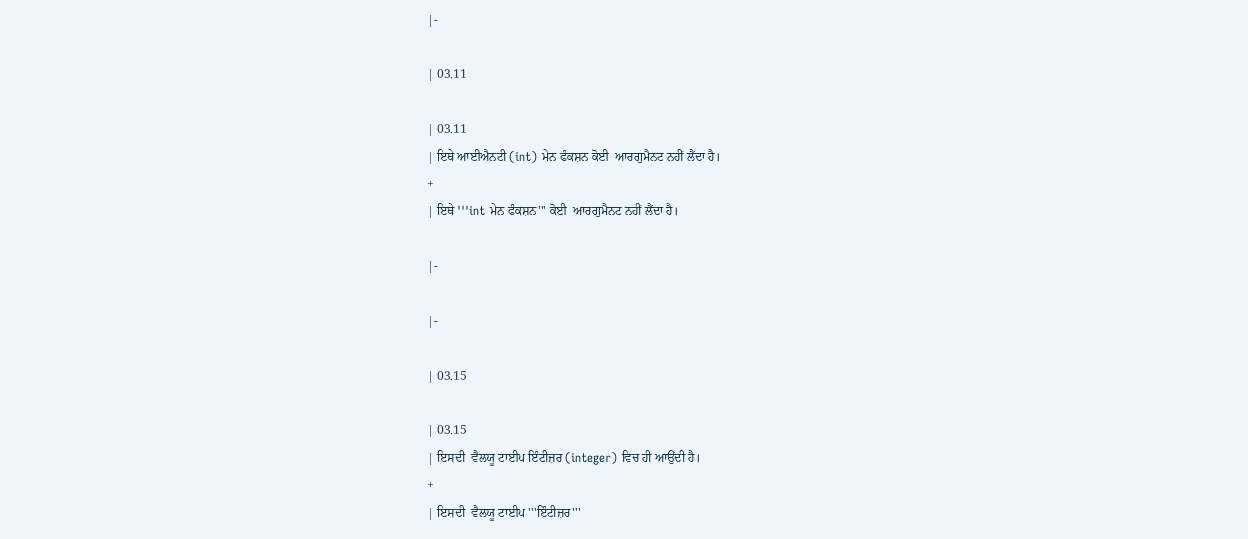|-

| 03.11

| 03.11
| ਇਥੇ ਆਈਐਨਟੀ (int) ਮੇਨ ਫੰਕਸ਼ਨ ਕੋਈ  ਆਰਗੁਮੈਨਟ ਨਹੀਂ ਲੈਂਦਾ ਹੈ।
+
| ਇਥੇ '''int ਮੇਨ ਫੰਕਸ਼ਨ''' ਕੋਈ  ਆਰਗੁਮੈਨਟ ਨਹੀਂ ਲੈਂਦਾ ਹੈ।

|-

|-

| 03.15

| 03.15
| ਇਸਦੀ  ਵੈਲਯੂ ਟਾਈਪ ਇੰਟੀਜ਼ਰ (integer) ਵਿਚ ਹੀ ਆਉਂਦੀ ਹੈ।
+
| ਇਸਦੀ  ਵੈਲਯੂ ਟਾਈਪ '''ਇੰਟੀਜ਼ਰ'''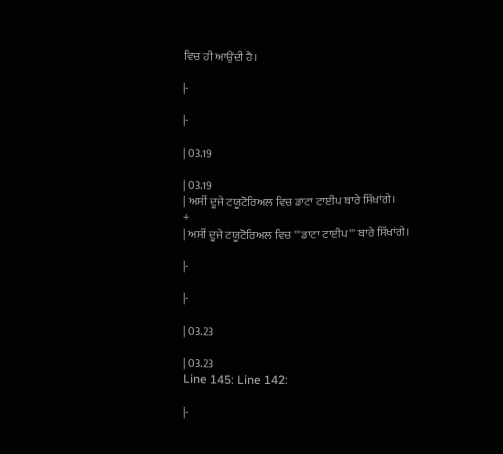ਵਿਚ ਹੀ ਆਉਂਦੀ ਹੈ।

|-

|-

| 03.19

| 03.19
| ਅਸੀਂ ਦੂਜੇ ਟਯੂਟੋਰਿਅਲ ਵਿਚ ਡਾਟਾ ਟਾਈਪ ਬਾਰੇ ਸਿੱਖਾਂਗੇ।
+
| ਅਸੀਂ ਦੂਜੇ ਟਯੂਟੋਰਿਅਲ ਵਿਚ '''ਡਾਟਾ ਟਾਈਪ''' ਬਾਰੇ ਸਿੱਖਾਂਗੇ।

|-

|-

| 03.23

| 03.23
Line 145: Line 142:

|-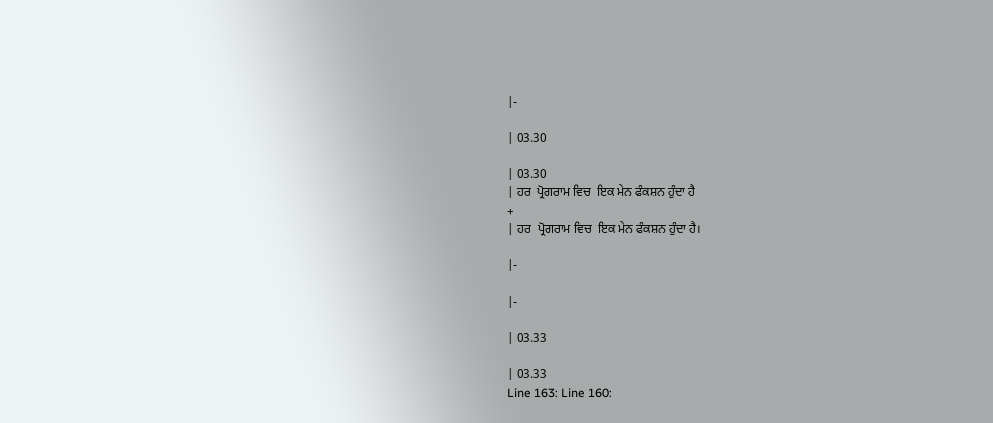|-

| 03.30

| 03.30
| ਹਰ  ਪ੍ਰੋਗਰਾਮ ਵਿਚ  ਇਕ ਮੇਨ ਫੰਕਸ਼ਨ ਹੁੰਦਾ ਹੈ
+
| ਹਰ  ਪ੍ਰੋਗਰਾਮ ਵਿਚ  ਇਕ ਮੇਨ ਫੰਕਸ਼ਨ ਹੁੰਦਾ ਹੈ।

|-

|-

| 03.33

| 03.33
Line 163: Line 160: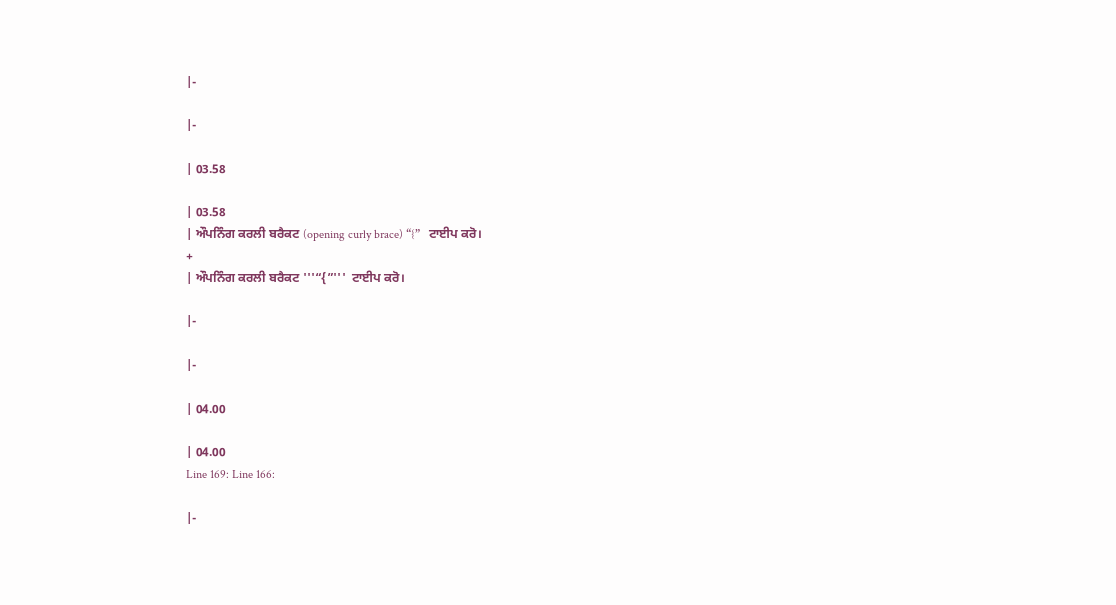|-

|-

| 03.58

| 03.58
| ਔਪਨਿੰਗ ਕਰਲੀ ਬਰੈਕਟ (opening curly brace) “{”   ਟਾਈਪ ਕਰੋ।
+
| ਔਪਨਿੰਗ ਕਰਲੀ ਬਰੈਕਟ '''“{”'''  ਟਾਈਪ ਕਰੋ।

|-

|-

| 04.00

| 04.00
Line 169: Line 166:

|-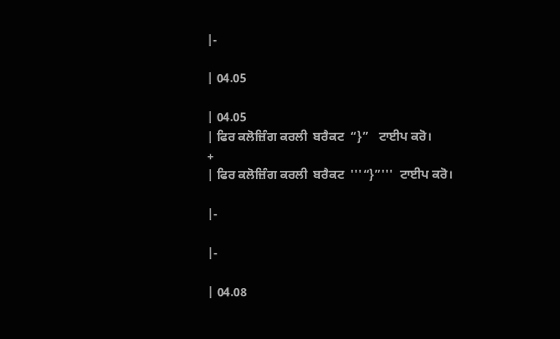|-

| 04.05

| 04.05
| ਫਿਰ ਕਲੋਜ਼ਿੰਗ ਕਰਲੀ  ਬਰੈਕਟ  “}”   ਟਾਈਪ ਕਰੋ।
+
| ਫਿਰ ਕਲੋਜ਼ਿੰਗ ਕਰਲੀ  ਬਰੈਕਟ  '''“}”'''  ਟਾਈਪ ਕਰੋ।

|-

|-

| 04.08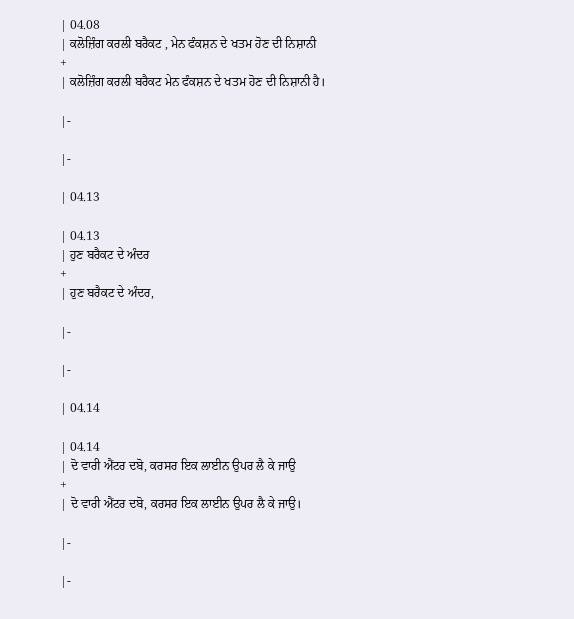| 04.08
| ਕਲੋਜ਼ਿੰਗ ਕਰਲੀ ਬਰੈਕਟ , ਮੇਨ ਫੰਕਸ਼ਨ ਦੇ ਖਤਮ ਹੋਣ ਦੀ ਨਿਸ਼ਾਨੀ
+
| ਕਲੋਜ਼ਿੰਗ ਕਰਲੀ ਬਰੈਕਟ ਮੇਨ ਫੰਕਸ਼ਨ ਦੇ ਖਤਮ ਹੋਣ ਦੀ ਨਿਸ਼ਾਨੀ ਹੈ।

|-

|-

| 04.13

| 04.13
| ਹੁਣ ਬਰੈਕਟ ਦੇ ਅੰਦਰ
+
| ਹੁਣ ਬਰੈਕਟ ਦੇ ਅੰਦਰ,

|-

|-

| 04.14

| 04.14
| ਦੋ ਵਾਰੀ ਐਂਟਰ ਦਬੋ, ਕਰਸਰ ਇਕ ਲਾਈਨ ਉਪਰ ਲੈ ਕੇ ਜਾਉ
+
| ਦੋ ਵਾਰੀ ਐਂਟਰ ਦਬੋ, ਕਰਸਰ ਇਕ ਲਾਈਨ ਉਪਰ ਲੈ ਕੇ ਜਾਉ।

|-

|-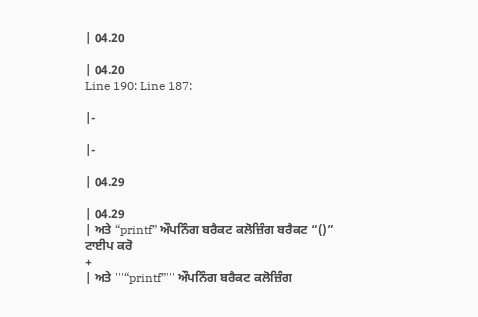| 04.20

| 04.20
Line 190: Line 187:

|-

|-

| 04.29

| 04.29
| ਅਤੇ “printf” ਔਪਨਿੰਗ ਬਰੈਕਟ ਕਲੋਜ਼ਿੰਗ ਬਰੈਕਟ “()”  ਟਾਈਪ ਕਰੋ
+
| ਅਤੇ '''“printf”''' ਔਪਨਿੰਗ ਬਰੈਕਟ ਕਲੋਜ਼ਿੰਗ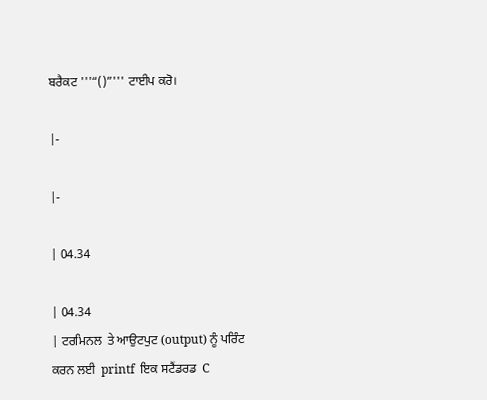ਬਰੈਕਟ '''“()”''' ਟਾਈਪ ਕਰੋ।

|-

|-

| 04.34

| 04.34
| ਟਰਮਿਨਲ  ਤੇ ਆਉਟਪੁਟ (output) ਨੂੰ ਪਰਿੰਟ ਕਰਨ ਲਈ  printf  ਇਕ ਸਟੈਂਡਰਡ  C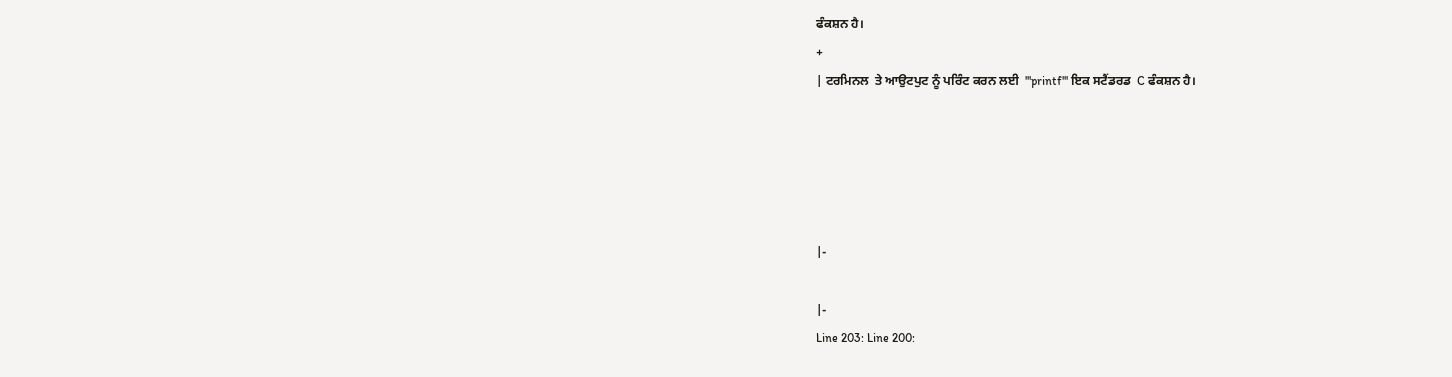ਫੰਕਸ਼ਨ ਹੈ।
+
| ਟਰਮਿਨਲ  ਤੇ ਆਉਟਪੁਟ ਨੂੰ ਪਰਿੰਟ ਕਰਨ ਲਈ  '''printf''' ਇਕ ਸਟੈਂਡਰਡ  C ਫੰਕਸ਼ਨ ਹੈ।





|-

|-
Line 203: Line 200: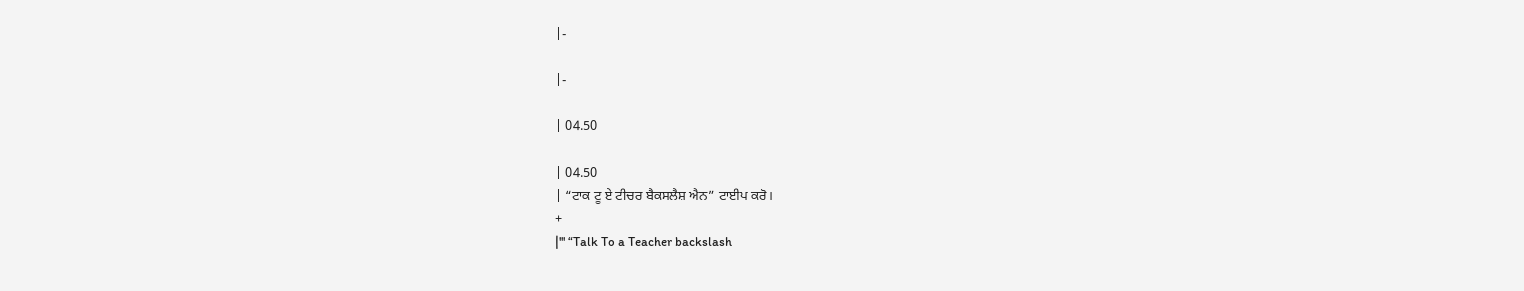|-

|-

| 04.50

| 04.50
| “ਟਾਕ ਟੂ ਏ ਟੀਚਰ ਬੈਕਸਲੈਸ਼ ਐਨ” ਟਾਈਪ ਕਰੋ।
+
|''' “Talk To a Teacher backslash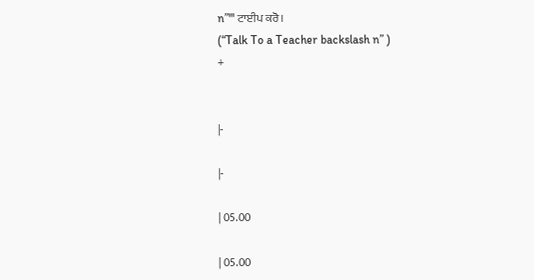n”''' ਟਾਈਪ ਕਰੋ।
(“Talk To a Teacher backslash n” )
+


|-

|-

| 05.00

| 05.00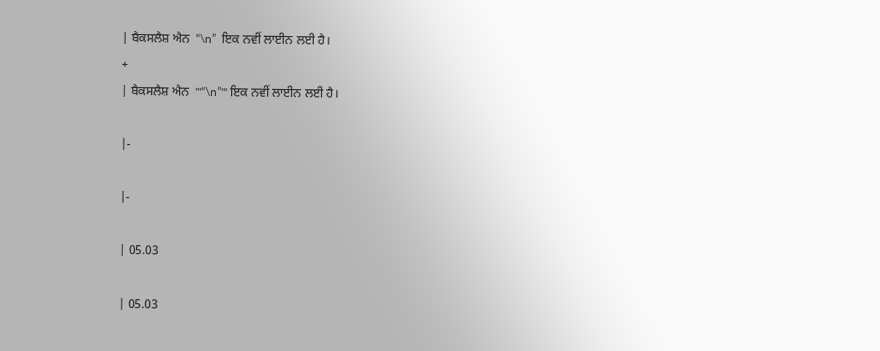| ਬੈਕਸਲੈਸ਼ ਐਨ  “\n”  ਇਕ ਨਵੀਂ ਲਾਈਨ ਲਈ ਹੈ।
+
| ਬੈਕਸਲੈਸ਼ ਐਨ  '''“\n”''' ਇਕ ਨਵੀਂ ਲਾਈਨ ਲਈ ਹੈ।

|-

|-

| 05.03

| 05.03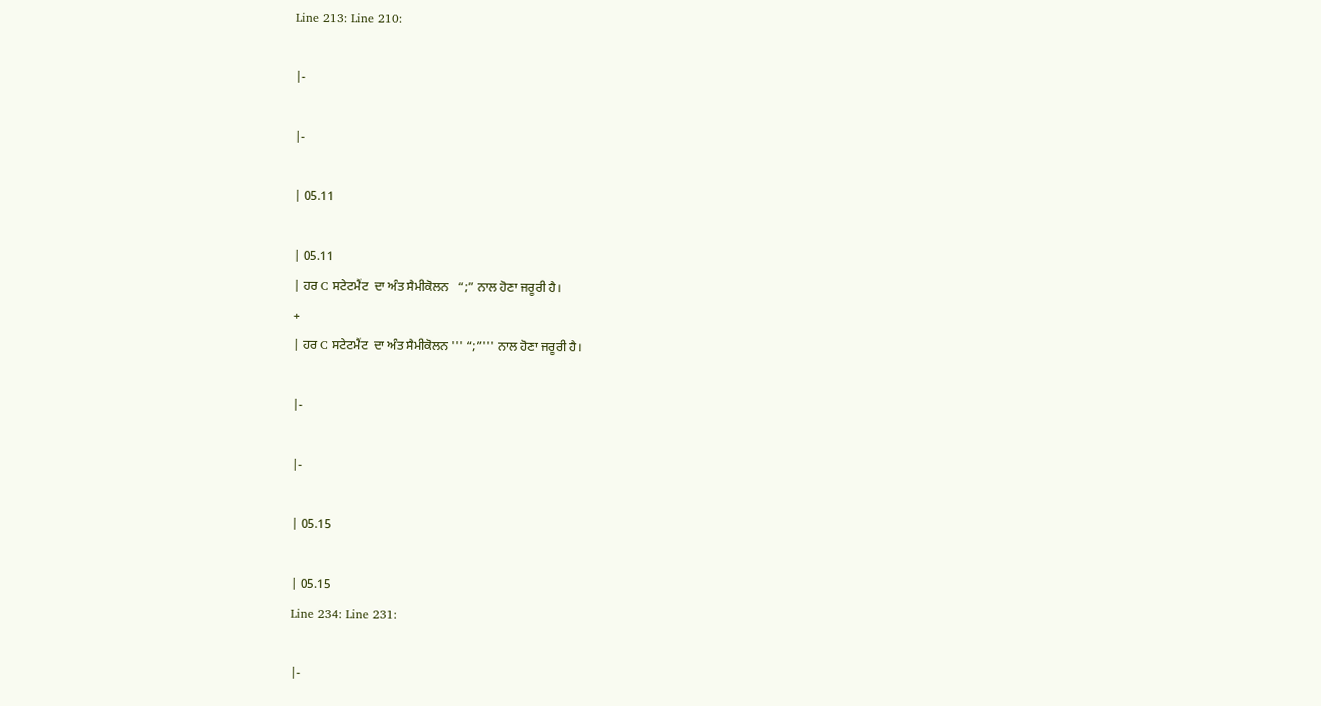Line 213: Line 210:

|-

|-

| 05.11

| 05.11
| ਹਰ C ਸਟੇਟਮੈਂਟ  ਦਾ ਅੰਤ ਸੈਮੀਕੋਲਨ   “;” ਨਾਲ ਹੋਣਾ ਜਰੂਰੀ ਹੈ।
+
| ਹਰ C ਸਟੇਟਮੈਂਟ  ਦਾ ਅੰਤ ਸੈਮੀਕੋਲਨ ''' “;”''' ਨਾਲ ਹੋਣਾ ਜਰੂਰੀ ਹੈ।

|-

|-

| 05.15

| 05.15
Line 234: Line 231:

|-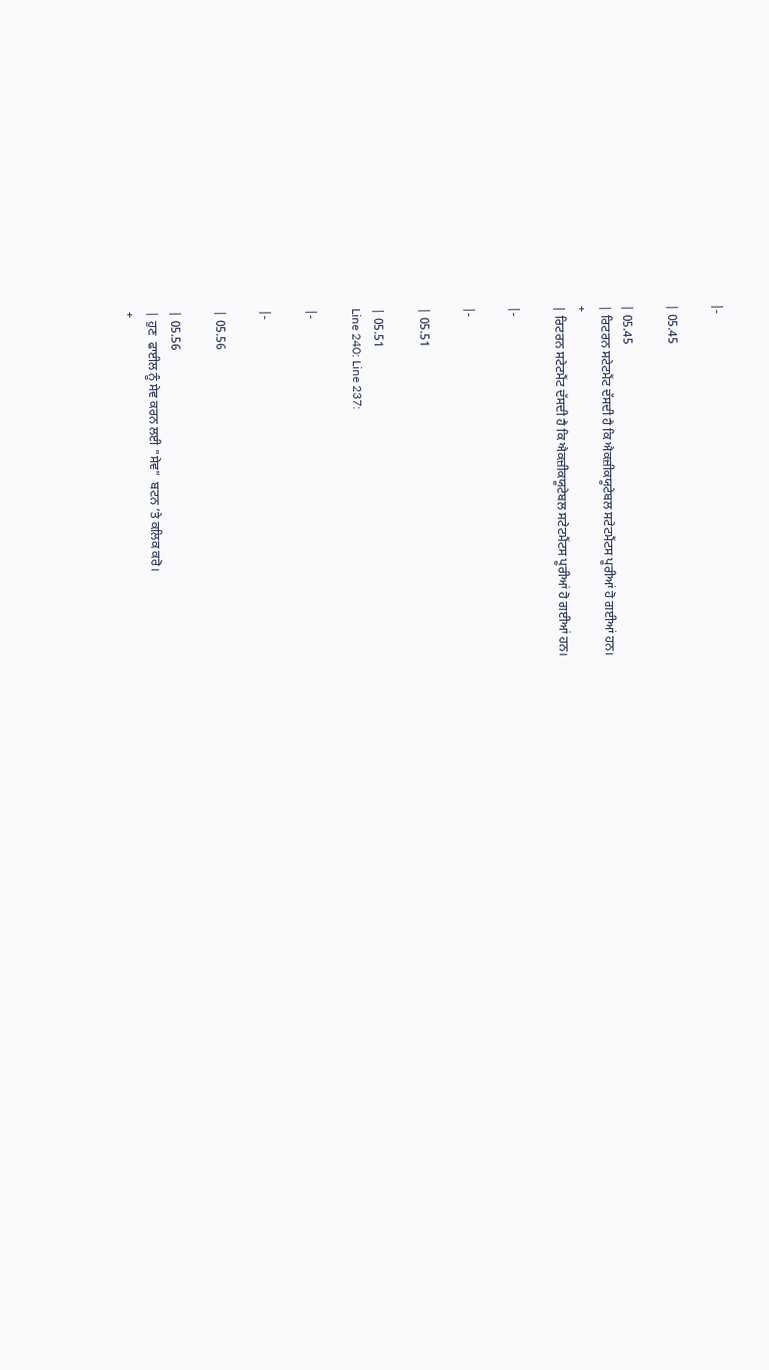|-

| 05.45

| 05.45
| ਰਿਟਰਨ ਸਟੇਟਮੈਂਟ ਦੱਸਦੀ ਹੈ ਕਿ ਐਕਜ਼ੀਕਯੂਟੇਬਲ ਸਟੇਟਮੈਂਟਸ ਪੂਰੀਆਂ ਹੋ ਗਈਆਂ ਹਨ।
+
| ਰਿਟਰਨ ਸਟੇਟਮੈਂਟ ਦੱਸਦੀ ਹੈ ਕਿ ਐਕਜ਼ੀਕਯੂਟੇਬਲ ਸਟੇਟਮੈਂਟਸ ਪੂਰੀਆਂ ਹੋ ਗਈਆਂ ਹਨ।

|-

|-

| 05.51

| 05.51
Line 240: Line 237:

|-

|-

| 05.56

| 05.56
| ਹੁਣ  ਫਾਈਲ ਨੂੰ ਸੇਵ ਕਰਨ ਲਈ "ਸੇਵ"  ਬਟਨ ’ਤੇ ਕਲਿਕ ਕਰੋ।
+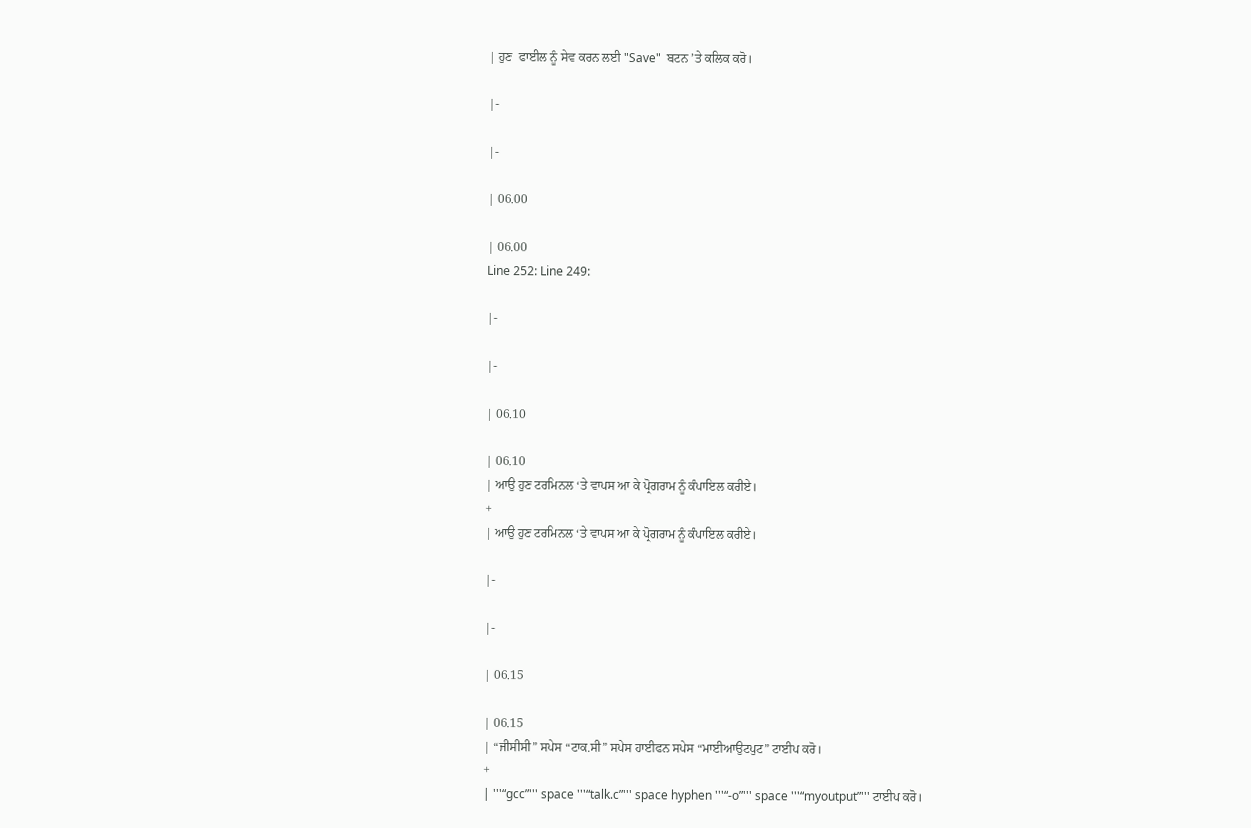| ਹੁਣ  ਫਾਈਲ ਨੂੰ ਸੇਵ ਕਰਨ ਲਈ "Save"  ਬਟਨ ’ਤੇ ਕਲਿਕ ਕਰੋ।

|-

|-

| 06.00

| 06.00
Line 252: Line 249:

|-

|-

| 06.10

| 06.10
| ਆਉ ਹੁਣ ਟਰਮਿਨਲ ‘ਤੇ ਵਾਪਸ ਆ ਕੇ ਪ੍ਰੋਗਰਾਮ ਨੂੰ ਕੰਪਾਇਲ ਕਰੀਏ।
+
| ਆਉ ਹੁਣ ਟਰਮਿਨਲ ‘ਤੇ ਵਾਪਸ ਆ ਕੇ ਪ੍ਰੋਗਰਾਮ ਨੂੰ ਕੰਪਾਇਲ ਕਰੀਏ।

|-

|-

| 06.15

| 06.15
| “ਜੀਸੀਸੀ” ਸਪੇਸ “ਟਾਕ.ਸੀ” ਸਪੇਸ ਹਾਈਫਨ ਸਪੇਸ “ਮਾਈਆਉਟਪੁਟ” ਟਾਈਪ ਕਰੋ।
+
| '''“gcc”''' space '''“talk.c”''' space hyphen '''“-o”''' space '''“myoutput”''' ਟਾਈਪ ਕਰੋ।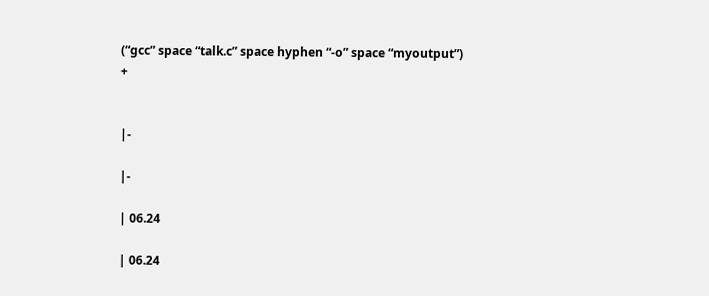(“gcc” space “talk.c” space hyphen “-o” space “myoutput”)
+


|-

|-

| 06.24

| 06.24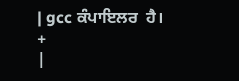| gcc ਕੰਪਾਇਲਰ  ਹੈ।
+
|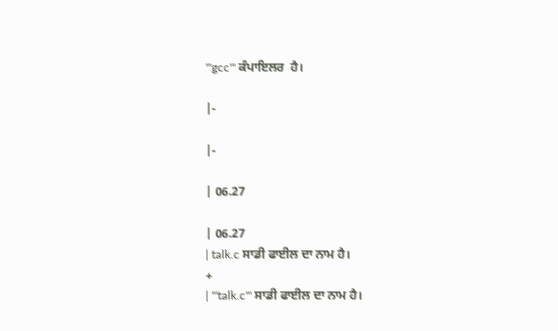'''gcc''' ਕੰਪਾਇਲਰ  ਹੈ।

|-

|-

| 06.27

| 06.27
| talk.c ਸਾਡੀ ਫਾਈਲ ਦਾ ਨਾਮ ਹੈ।
+
| '''talk.c''' ਸਾਡੀ ਫਾਈਲ ਦਾ ਨਾਮ ਹੈ।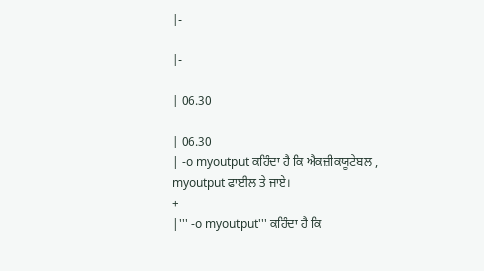|-

|-

| 06.30

| 06.30
| -o myoutput ਕਹਿੰਦਾ ਹੈ ਕਿ ਐਕਜ਼ੀਕਯੂਟੇਬਲ , myoutput ਫਾਈਲ ਤੇ ਜਾਏ।
+
|''' -o myoutput''' ਕਹਿੰਦਾ ਹੈ ਕਿ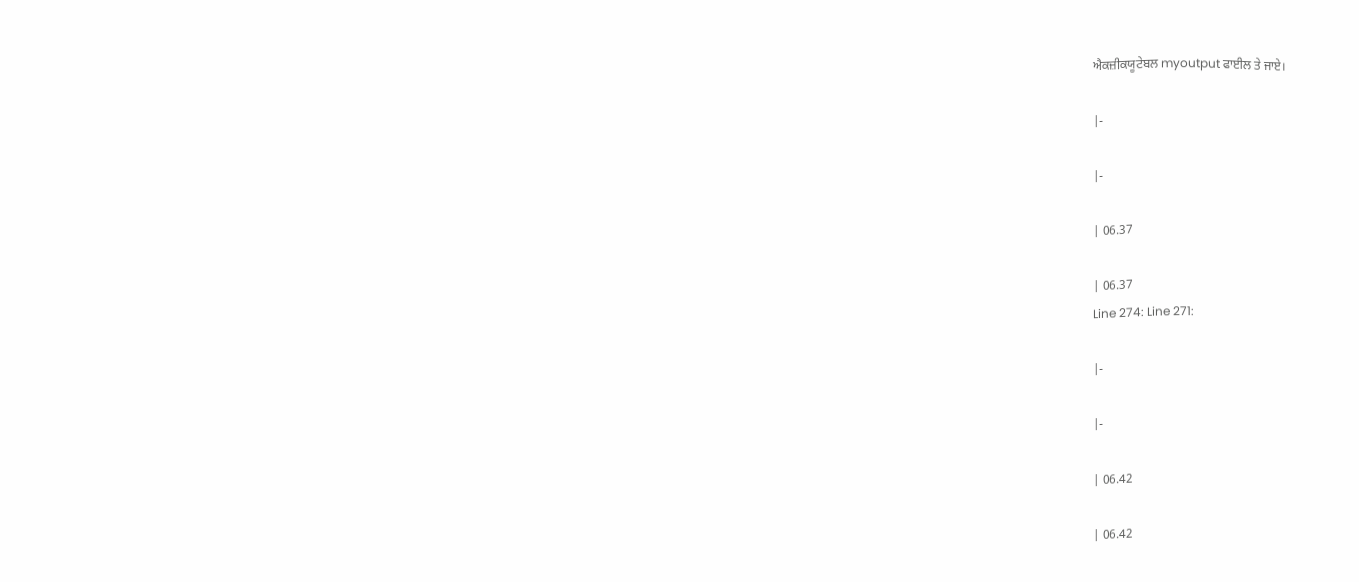ਐਕਜ਼ੀਕਯੂਟੇਬਲ myoutput ਫਾਈਲ ਤੇ ਜਾਏ।

|-

|-

| 06.37

| 06.37
Line 274: Line 271:

|-

|-

| 06.42

| 06.42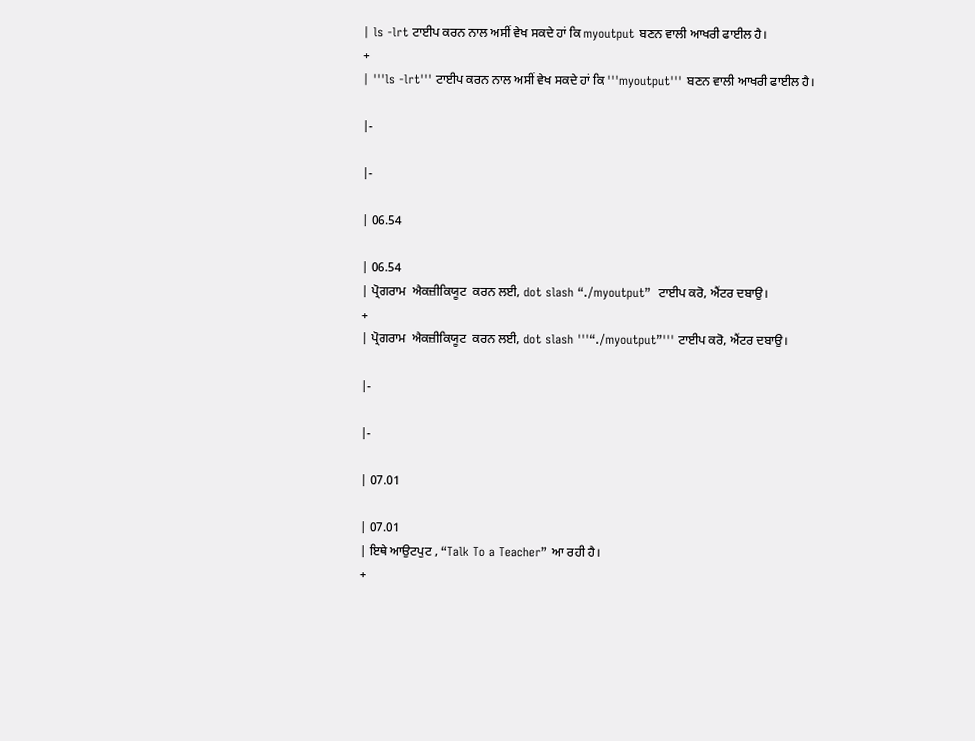| ls -lrt ਟਾਈਪ ਕਰਨ ਨਾਲ ਅਸੀਂ ਵੇਖ ਸਕਦੇ ਹਾਂ ਕਿ myoutput ਬਣਨ ਵਾਲੀ ਆਖਰੀ ਫਾਈਲ ਹੈ।
+
| '''ls -lrt''' ਟਾਈਪ ਕਰਨ ਨਾਲ ਅਸੀਂ ਵੇਖ ਸਕਦੇ ਹਾਂ ਕਿ '''myoutput''' ਬਣਨ ਵਾਲੀ ਆਖਰੀ ਫਾਈਲ ਹੈ।

|-

|-

| 06.54

| 06.54
| ਪ੍ਰੋਗਰਾਮ  ਐਕਜ਼ੀਕਿਯੂਟ  ਕਰਨ ਲਈ, dot slash “./myoutput”  ਟਾਈਪ ਕਰੋ, ਐਂਟਰ ਦਬਾਉ।
+
| ਪ੍ਰੋਗਰਾਮ  ਐਕਜ਼ੀਕਿਯੂਟ  ਕਰਨ ਲਈ, dot slash '''“./myoutput”''' ਟਾਈਪ ਕਰੋ, ਐਂਟਰ ਦਬਾਉ।

|-

|-

| 07.01

| 07.01
| ਇਥੇ ਆਉਟਪੁਟ , “Talk To a Teacher” ਆ ਰਹੀ ਹੈ।
+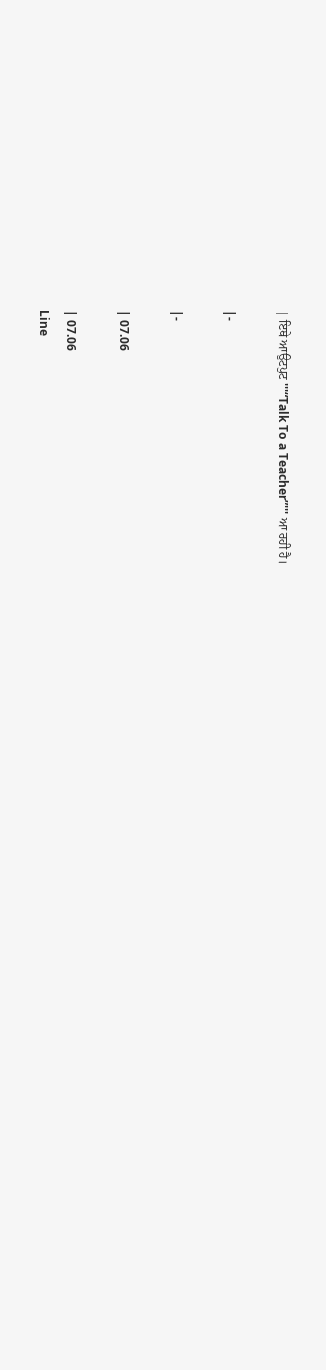| ਇਥੇ ਆਉਟਪੁਟ '''“Talk To a Teacher”''' ਆ ਰਹੀ ਹੈ।

|-

|-

| 07.06

| 07.06
Line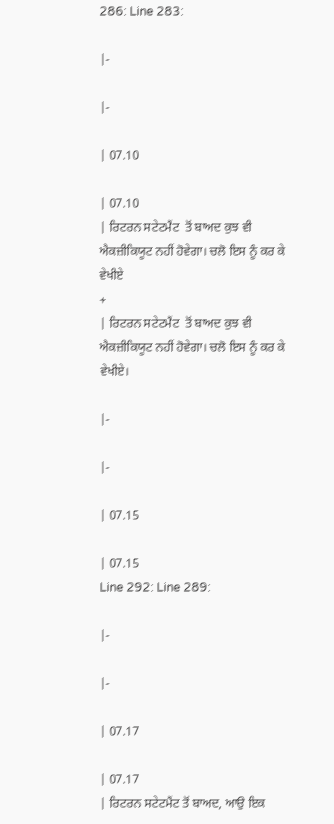286: Line 283:

|-

|-

| 07.10

| 07.10
| ਰਿਟਰਨ ਸਟੇਟਮੈਂਟ  ਤੋਂ ਬਾਅਦ ਕੁਝ ਵੀ ਐਕਜ਼ੀਕਿਯੂਟ ਨਹੀਂ ਹੋਵੇਗਾ। ਚਲੋ ਇਸ ਨੂੰ ਕਰ ਕੇ ਵੇਖੀਏ
+
| ਰਿਟਰਨ ਸਟੇਟਮੈਂਟ  ਤੋਂ ਬਾਅਦ ਕੁਝ ਵੀ ਐਕਜ਼ੀਕਿਯੂਟ ਨਹੀਂ ਹੋਵੇਗਾ। ਚਲੋ ਇਸ ਨੂੰ ਕਰ ਕੇ ਵੇਖੀਏ।

|-

|-

| 07.15

| 07.15
Line 292: Line 289:

|-

|-

| 07.17

| 07.17
| ਰਿਟਰਨ ਸਟੇਟਮੈਂਟ ਤੋਂ ਬਾਅਦ, ਆਉ ਇਕ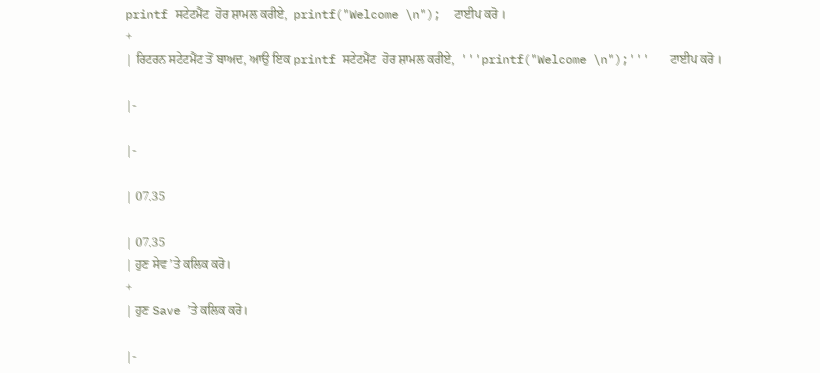printf ਸਟੇਟਮੈਂਟ  ਹੋਰ ਸ਼ਾਮਲ ਕਰੀਏ,  printf("Welcome \n");  ਟਾਈਪ ਕਰੋ ।
+
| ਰਿਟਰਨ ਸਟੇਟਮੈਂਟ ਤੋਂ ਬਾਅਦ, ਆਉ ਇਕ printf ਸਟੇਟਮੈਂਟ  ਹੋਰ ਸ਼ਾਮਲ ਕਰੀਏ,  '''printf("Welcome \n");'''   ਟਾਈਪ ਕਰੋ ।

|-

|-

| 07.35

| 07.35
| ਹੁਣ ਸੇਵ ’ਤੇ ਕਲਿਕ ਕਰੋ।
+
| ਹੁਣ Save ’ਤੇ ਕਲਿਕ ਕਰੋ।

|-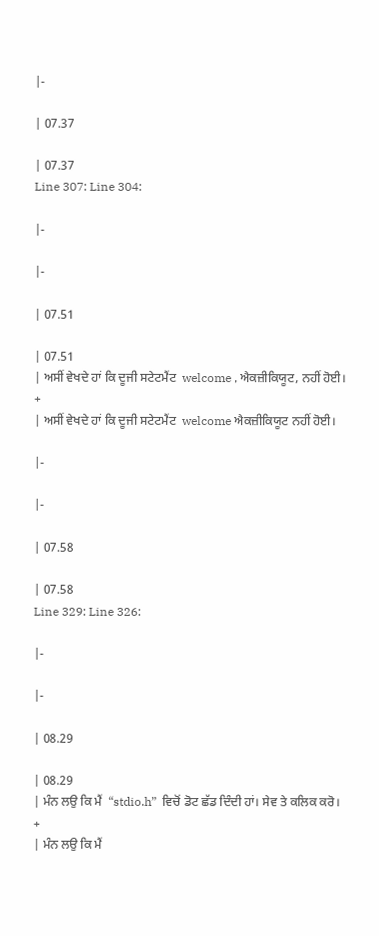|-

| 07.37

| 07.37
Line 307: Line 304:

|-

|-

| 07.51

| 07.51
| ਅਸੀਂ ਵੇਖਦੇ ਹਾਂ ਕਿ ਦੂਜੀ ਸਟੇਟਮੈਂਟ  welcome , ਐਕਜ਼ੀਕਿਯੂਟ, ਨਹੀਂ ਹੋਈ।
+
| ਅਸੀਂ ਵੇਖਦੇ ਹਾਂ ਕਿ ਦੂਜੀ ਸਟੇਟਮੈਂਟ  welcome ਐਕਜ਼ੀਕਿਯੂਟ ਨਹੀਂ ਹੋਈ।

|-

|-

| 07.58

| 07.58
Line 329: Line 326:

|-

|-

| 08.29

| 08.29
| ਮੰਨ ਲਉ ਕਿ ਮੈਂ  “stdio.h”  ਵਿਚੋਂ ਡੋਟ ਛੱਡ ਦਿੰਦੀ ਹਾਂ। ਸੇਵ ਤੇ ਕਲਿਕ ਕਰੋ।
+
| ਮੰਨ ਲਉ ਕਿ ਮੈਂ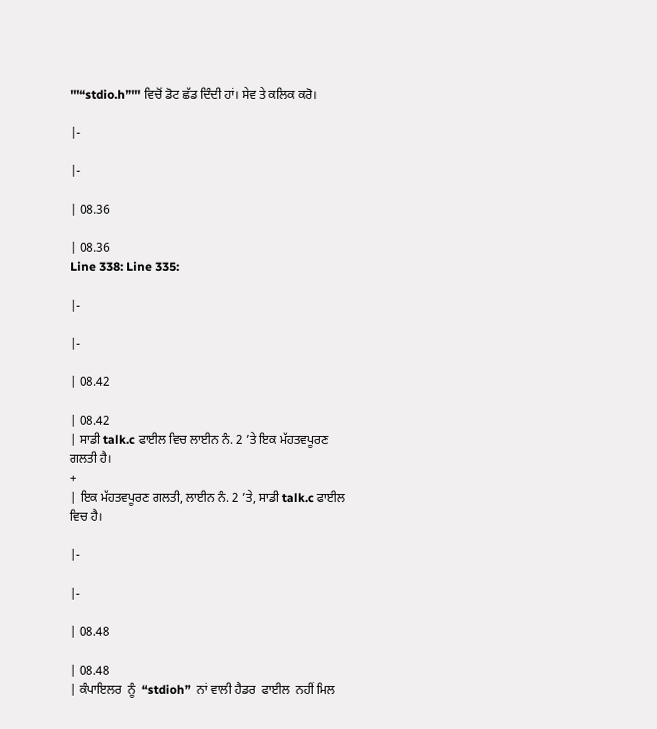'''“stdio.h”''' ਵਿਚੋਂ ਡੋਟ ਛੱਡ ਦਿੰਦੀ ਹਾਂ। ਸੇਵ ਤੇ ਕਲਿਕ ਕਰੋ।

|-

|-

| 08.36

| 08.36
Line 338: Line 335:

|-

|-

| 08.42

| 08.42
| ਸਾਡੀ talk.c ਫਾਈਲ ਵਿਚ ਲਾਈਨ ਨੰ. 2 ’ਤੇ ਇਕ ਮੱਹਤਵਪੂਰਣ ਗਲਤੀ ਹੈ।
+
| ਇਕ ਮੱਹਤਵਪੂਰਣ ਗਲਤੀ, ਲਾਈਨ ਨੰ. 2 ’ਤੇ, ਸਾਡੀ talk.c ਫਾਈਲ ਵਿਚ ਹੈ।

|-

|-

| 08.48

| 08.48
| ਕੰਪਾਇਲਰ  ਨੂੰ  “stdioh”  ਨਾਂ ਵਾਲੀ ਹੈਡਰ  ਫਾਈਲ  ਨਹੀਂ ਮਿਲ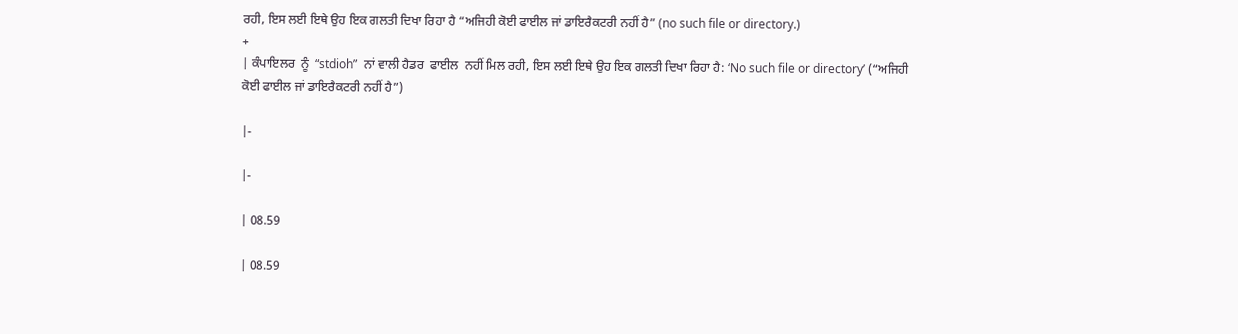ਰਹੀ, ਇਸ ਲਈ ਇਥੇ ਉਹ ਇਕ ਗਲਤੀ ਦਿਖਾ ਰਿਹਾ ਹੈ “ਅਜਿਹੀ ਕੋਈ ਫਾਈਲ ਜਾਂ ਡਾਇਰੈਕਟਰੀ ਨਹੀਂ ਹੈ” (no such file or directory.)
+
| ਕੰਪਾਇਲਰ  ਨੂੰ  “stdioh”  ਨਾਂ ਵਾਲੀ ਹੈਡਰ  ਫਾਈਲ  ਨਹੀਂ ਮਿਲ ਰਹੀ, ਇਸ ਲਈ ਇਥੇ ਉਹ ਇਕ ਗਲਤੀ ਦਿਖਾ ਰਿਹਾ ਹੈ: ‘No such file or directory’ (“ਅਜਿਹੀ ਕੋਈ ਫਾਈਲ ਜਾਂ ਡਾਇਰੈਕਟਰੀ ਨਹੀਂ ਹੈ”)

|-

|-

| 08.59

| 08.59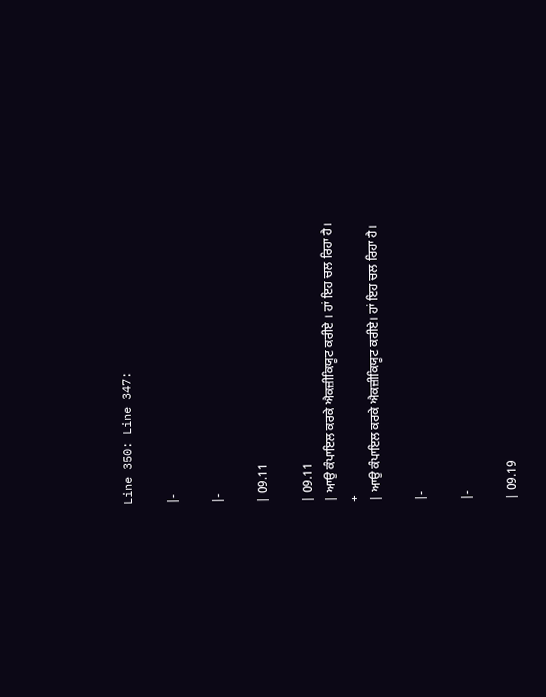Line 350: Line 347:

|-

|-

| 09.11

| 09.11
| ਆਉ ਕੰਪਾਇਲ ਕਰਕੇ ਐਕਜ਼ੀਕਿਯੂਟ ਕਰੀਏ । ਹਾਂ ਇਹ ਚਲ ਰਿਹਾ ਹੈ।
+
| ਆਉ ਕੰਪਾਇਲ ਕਰਕੇ ਐਕਜ਼ੀਕਿਯੂਟ ਕਰੀਏ। ਹਾਂ ਇਹ ਚਲ ਰਿਹਾ ਹੈ।

|-

|-

| 09.19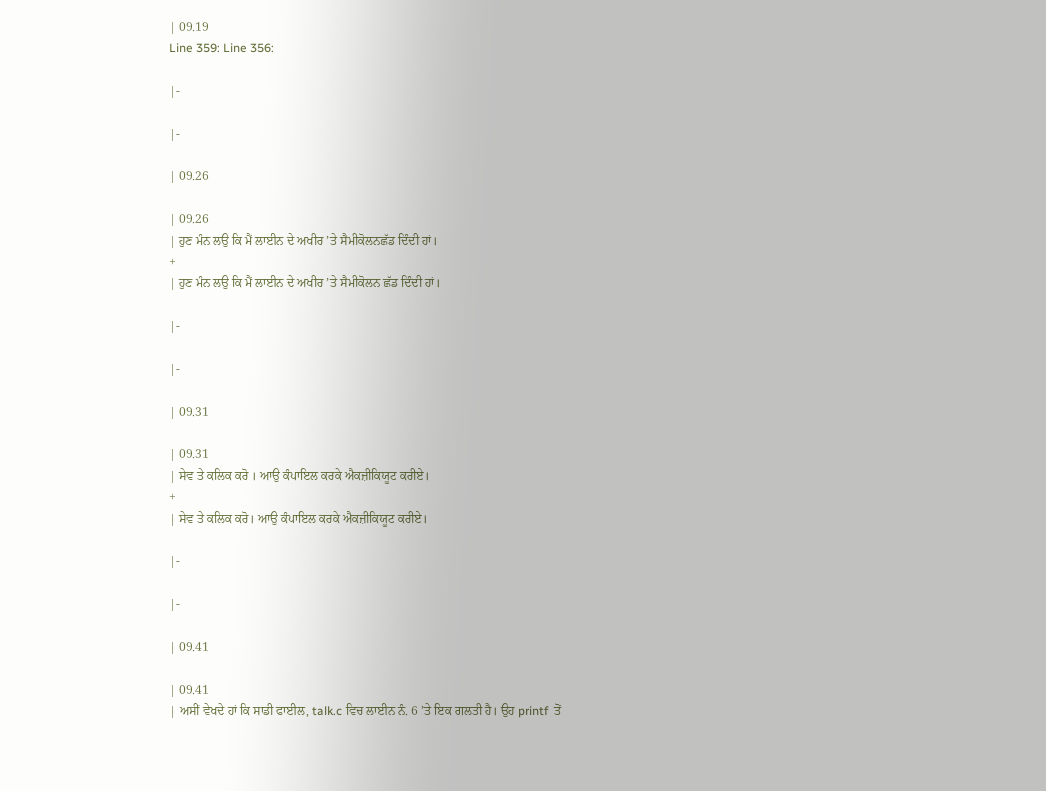| 09.19
Line 359: Line 356:

|-

|-

| 09.26

| 09.26
| ਹੁਣ ਮੰਨ ਲਉ ਕਿ ਮੈਂ ਲਾਈਨ ਦੇ ਅਖੀਰ ’ਤੇ ਸੈਮੀਕੋਲਨਛੱਡ ਦਿੰਦੀ ਹਾਂ।
+
| ਹੁਣ ਮੰਨ ਲਉ ਕਿ ਮੈਂ ਲਾਈਨ ਦੇ ਅਖੀਰ ’ਤੇ ਸੈਮੀਕੋਲਨ ਛੱਡ ਦਿੰਦੀ ਹਾਂ।

|-

|-

| 09.31

| 09.31
| ਸੇਵ ਤੇ ਕਲਿਕ ਕਰੋ । ਆਉ ਕੰਪਾਇਲ ਕਰਕੇ ਐਕਜ਼ੀਕਿਯੂਟ ਕਰੀਏ।
+
| ਸੇਵ ਤੇ ਕਲਿਕ ਕਰੋ। ਆਉ ਕੰਪਾਇਲ ਕਰਕੇ ਐਕਜ਼ੀਕਿਯੂਟ ਕਰੀਏ।

|-

|-

| 09.41

| 09.41
| ਅਸੀਂ ਵੇਖਦੇ ਹਾਂ ਕਿ ਸਾਡੀ ਫਾਈਲ, talk.c ਵਿਚ ਲਾਈਨ ਨੰ. 6 ’ਤੇ ਇਕ ਗਲਤੀ ਹੈ। ਉਹ printf  ਤੋਂ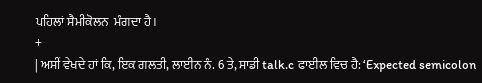ਪਹਿਲਾਂ ਸੈਮੀਕੋਲਨ  ਮੰਗਦਾ ਹੈ।
+
| ਅਸੀਂ ਵੇਖਦੇ ਹਾਂ ਕਿ, ਇਕ ਗਲਤੀ, ਲਾਈਨ ਨੰ. 6 ਤੇ, ਸਾਡੀ talk.c ਫਾਈਲ ਵਿਚ ਹੈ: ‘Expected semicolon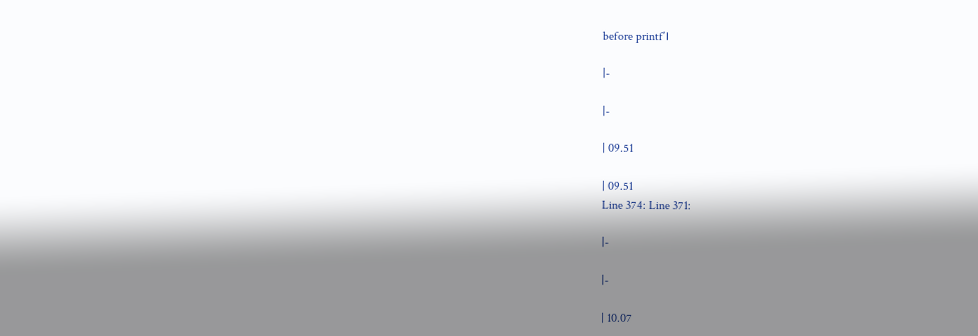before printf’।

|-

|-

| 09.51

| 09.51
Line 374: Line 371:

|-

|-

| 10.07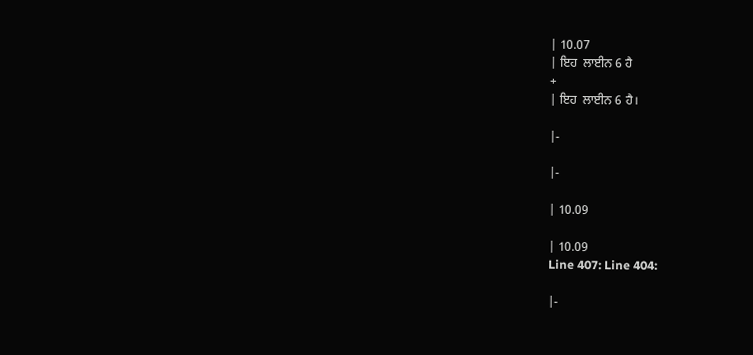| 10.07
| ਇਹ  ਲਾਈਨ 6 ਹੈ
+
| ਇਹ  ਲਾਈਨ 6 ਹੈ।

|-

|-

| 10.09

| 10.09
Line 407: Line 404:

|-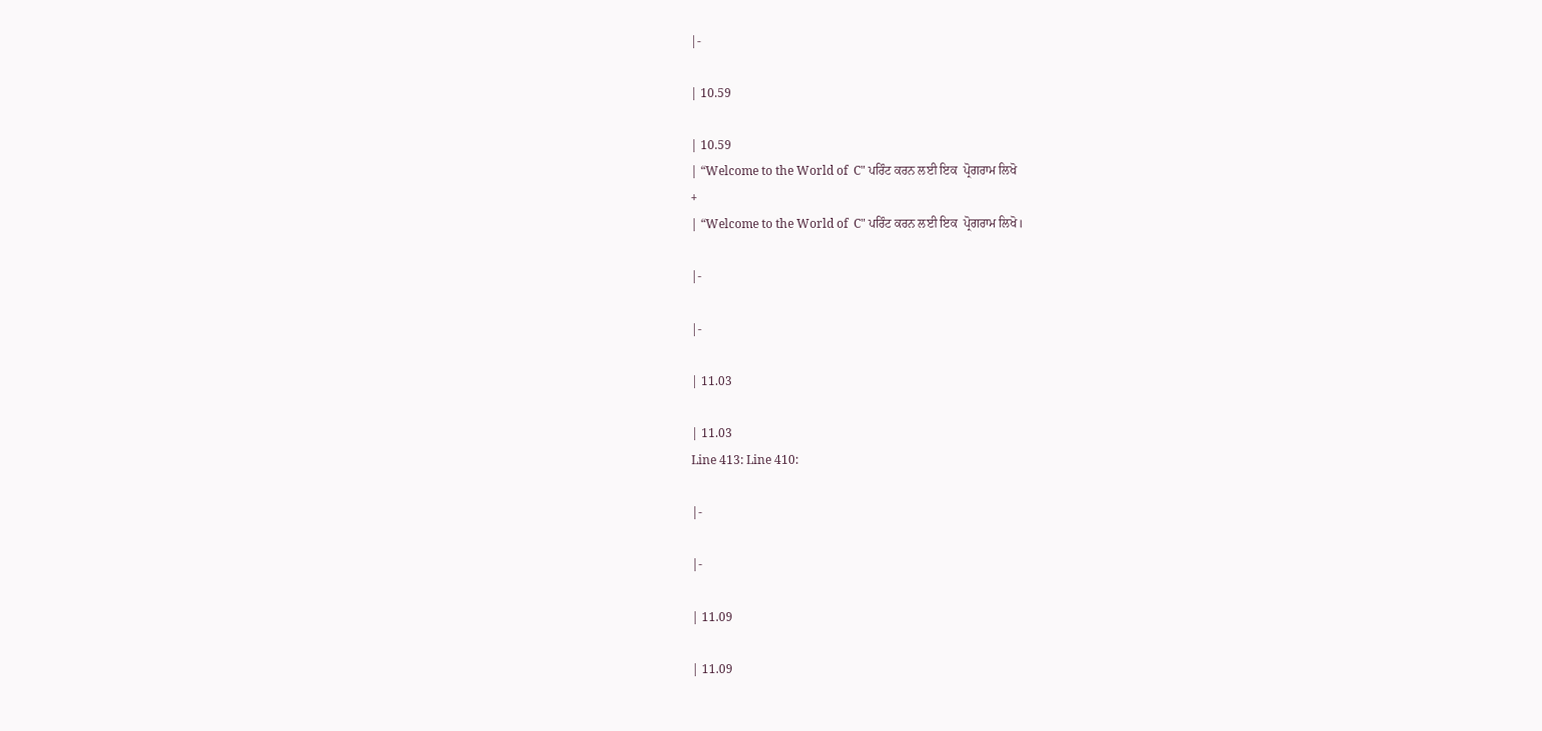|-

| 10.59

| 10.59
| “Welcome to the World of  C" ਪਰਿੰਟ ਕਰਨ ਲਈ ਇਕ  ਪ੍ਰੋਗਰਾਮ ਲਿਖੋ
+
| “Welcome to the World of  C" ਪਰਿੰਟ ਕਰਨ ਲਈ ਇਕ  ਪ੍ਰੋਗਰਾਮ ਲਿਖੋ।

|-

|-

| 11.03

| 11.03
Line 413: Line 410:

|-

|-

| 11.09

| 11.09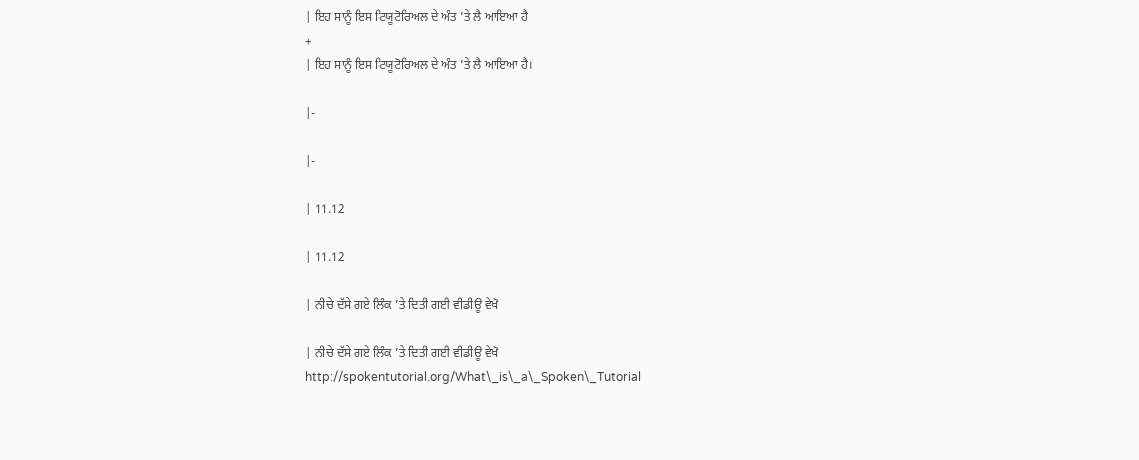| ਇਹ ਸਾਨੂੰ ਇਸ ਟਿਯੂਟੋਰਿਅਲ ਦੇ ਅੰਤ ’ਤੇ ਲੈ ਆਇਆ ਹੈ
+
| ਇਹ ਸਾਨੂੰ ਇਸ ਟਿਯੂਟੋਰਿਅਲ ਦੇ ਅੰਤ ’ਤੇ ਲੈ ਆਇਆ ਹੈ।

|-

|-

| 11.12

| 11.12

| ਨੀਚੇ ਦੱਸੇ ਗਏ ਲਿੰਕ ’ਤੇ ਦਿਤੀ ਗਈ ਵੀਡੀਊ ਵੇਖੋ

| ਨੀਚੇ ਦੱਸੇ ਗਏ ਲਿੰਕ ’ਤੇ ਦਿਤੀ ਗਈ ਵੀਡੀਊ ਵੇਖੋ
http://spokentutorial.org/What\_is\_a\_Spoken\_Tutorial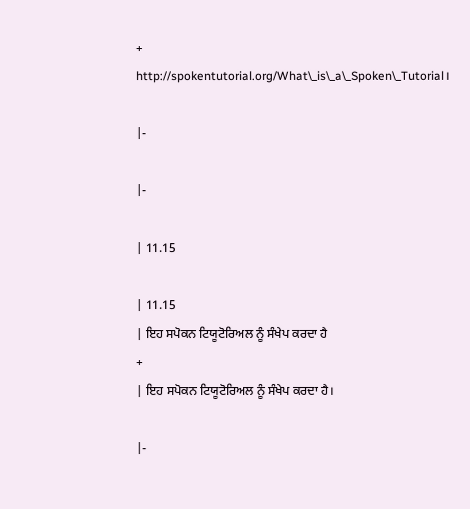+
http://spokentutorial.org/What\_is\_a\_Spoken\_Tutorial।

|-

|-

| 11.15

| 11.15
| ਇਹ ਸਪੋਕਨ ਟਿਯੂਟੋਰਿਅਲ ਨੂੰ ਸੰਖੇਪ ਕਰਦਾ ਹੈ
+
| ਇਹ ਸਪੋਕਨ ਟਿਯੂਟੋਰਿਅਲ ਨੂੰ ਸੰਖੇਪ ਕਰਦਾ ਹੈ।

|-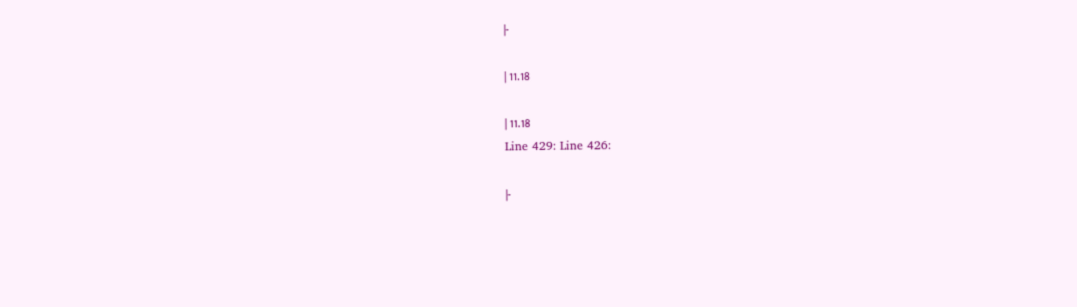|-

| 11.18

| 11.18
Line 429: Line 426:

|-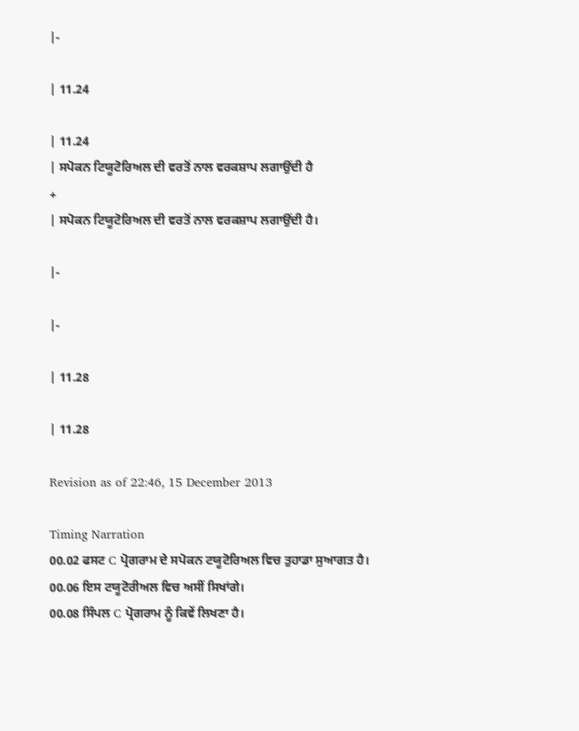|-

| 11.24

| 11.24
| ਸਪੋਕਨ ਟਿਯੂਟੋਰਿਅਲ ਦੀ ਵਰਤੋਂ ਨਾਲ ਵਰਕਸ਼ਾਪ ਲਗਾਉਂਦੀ ਹੈ
+
| ਸਪੋਕਨ ਟਿਯੂਟੋਰਿਅਲ ਦੀ ਵਰਤੋਂ ਨਾਲ ਵਰਕਸ਼ਾਪ ਲਗਾਉਂਦੀ ਹੈ।

|-

|-

| 11.28

| 11.28

Revision as of 22:46, 15 December 2013

Timing Narration
00.02 ਫਸਟ C ਪ੍ਰੋਗਰਾਮ ਦੇ ਸਪੋਕਨ ਟਯੂਟੋਰਿਅਲ ਵਿਚ ਤੁਹਾਡਾ ਸੁਆਗਤ ਹੈ।
00.06 ਇਸ ਟਯੂਟੋਰੀਅਲ ਵਿਚ ਅਸੀਂ ਸਿਖਾਂਗੇ।
00.08 ਸਿੰਪਲ C ਪ੍ਰੋਗਰਾਮ ਨੂੰ ਕਿਵੇਂ ਲਿਖਣਾ ਹੈ।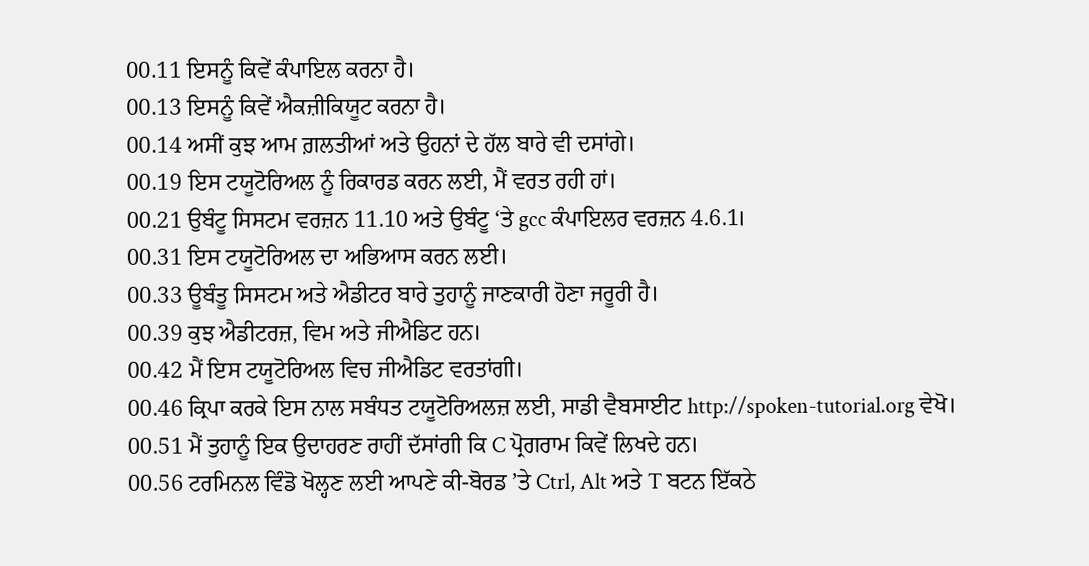00.11 ਇਸਨੂੰ ਕਿਵੇਂ ਕੰਪਾਇਲ ਕਰਨਾ ਹੈ।
00.13 ਇਸਨੂੰ ਕਿਵੇਂ ਐਕਜ਼ੀਕਿਯੂਟ ਕਰਨਾ ਹੈ।
00.14 ਅਸੀਂ ਕੁਝ ਆਮ ਗ਼ਲਤੀਆਂ ਅਤੇ ਉਹਨਾਂ ਦੇ ਹੱਲ ਬਾਰੇ ਵੀ ਦਸਾਂਗੇ।
00.19 ਇਸ ਟਯੂਟੋਰਿਅਲ ਨੂੰ ਰਿਕਾਰਡ ਕਰਨ ਲਈ, ਮੈਂ ਵਰਤ ਰਹੀ ਹਾਂ।
00.21 ਉਬੰਟੂ ਸਿਸਟਮ ਵਰਜ਼ਨ 11.10 ਅਤੇ ਉਬੰਟੂ ‘ਤੇ gcc ਕੰਪਾਇਲਰ ਵਰਜ਼ਨ 4.6.1।
00.31 ਇਸ ਟਯੂਟੋਰਿਅਲ ਦਾ ਅਭਿਆਸ ਕਰਨ ਲਈ।
00.33 ਊਬੰਤੂ ਸਿਸਟਮ ਅਤੇ ਐਡੀਟਰ ਬਾਰੇ ਤੁਹਾਨੂੰ ਜਾਣਕਾਰੀ ਹੋਣਾ ਜਰੂਰੀ ਹੈ।
00.39 ਕੁਝ ਐਡੀਟਰਜ਼, ਵਿਮ ਅਤੇ ਜੀਐਡਿਟ ਹਨ।
00.42 ਮੈਂ ਇਸ ਟਯੂਟੋਰਿਅਲ ਵਿਚ ਜੀਐਡਿਟ ਵਰਤਾਂਗੀ।
00.46 ਕ੍ਰਿਪਾ ਕਰਕੇ ਇਸ ਨਾਲ ਸਬੰਧਤ ਟਯੂਟੋਰਿਅਲਜ਼ ਲਈ, ਸਾਡੀ ਵੈਬਸਾਈਟ http://spoken-tutorial.org ਵੇਖੋ।
00.51 ਮੈਂ ਤੁਹਾਨੂੰ ਇਕ ਉਦਾਹਰਣ ਰਾਹੀਂ ਦੱਸਾਂਗੀ ਕਿ C ਪ੍ਰੋਗਰਾਮ ਕਿਵੇਂ ਲਿਖਦੇ ਹਨ।
00.56 ਟਰਮਿਨਲ ਵਿੰਡੋ ਖੋਲ੍ਹਣ ਲਈ ਆਪਣੇ ਕੀ-ਬੋਰਡ ’ਤੇ Ctrl, Alt ਅਤੇ T ਬਟਨ ਇੱਕਠੇ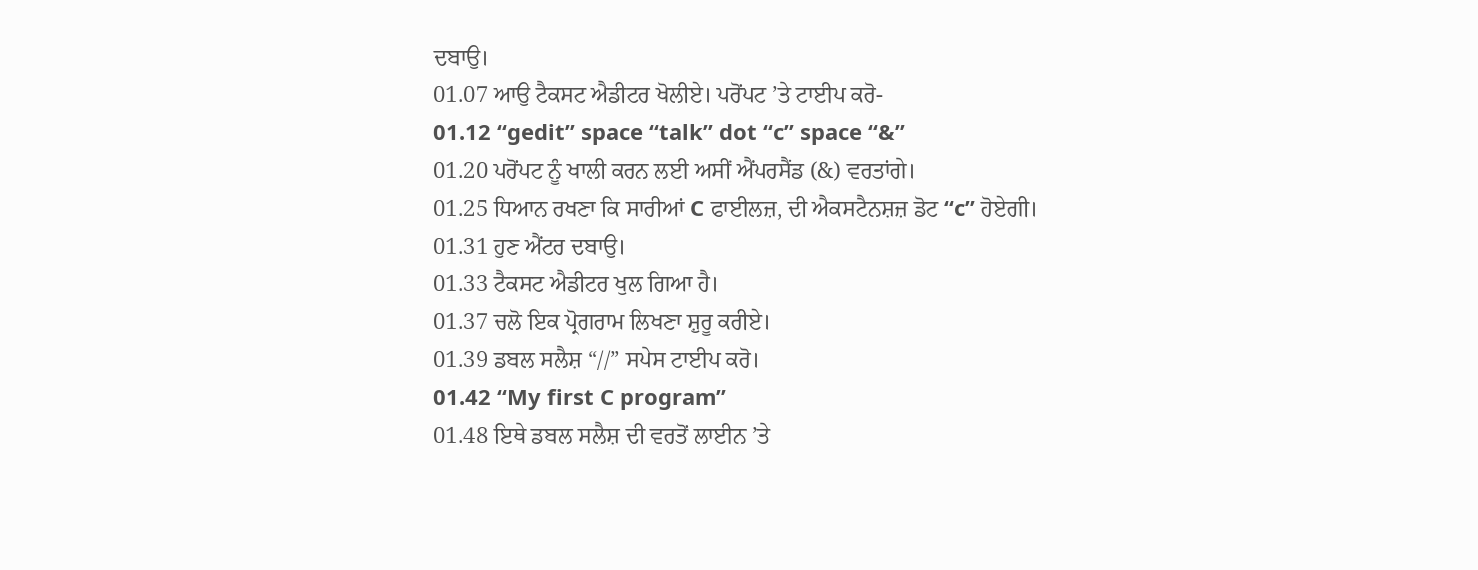ਦਬਾਉ।
01.07 ਆਉ ਟੈਕਸਟ ਐਡੀਟਰ ਖੋਲੀਏ। ਪਰੋਂਪਟ ’ਤੇ ਟਾਈਪ ਕਰੋ-
01.12 “gedit” space “talk” dot “c” space “&”
01.20 ਪਰੋਂਪਟ ਨੂੰ ਖਾਲੀ ਕਰਨ ਲਈ ਅਸੀਂ ਐਂਪਰਸੈਂਡ (&) ਵਰਤਾਂਗੇ।
01.25 ਧਿਆਨ ਰਖਣਾ ਕਿ ਸਾਰੀਆਂ C ਫਾਈਲਜ਼, ਦੀ ਐਕਸਟੈਨਸ਼ਜ਼ ਡੋਟ “c” ਹੋਏਗੀ।
01.31 ਹੁਣ ਐਂਟਰ ਦਬਾਉ।
01.33 ਟੈਕਸਟ ਐਡੀਟਰ ਖੁਲ ਗਿਆ ਹੈ।
01.37 ਚਲੋ ਇਕ ਪ੍ਰੋਗਰਾਮ ਲਿਖਣਾ ਸ਼ੁਰੂ ਕਰੀਏ।
01.39 ਡਬਲ ਸਲੈਸ਼ “//” ਸਪੇਸ ਟਾਈਪ ਕਰੋ।
01.42 “My first C program”
01.48 ਇਥੇ ਡਬਲ ਸਲੈਸ਼ ਦੀ ਵਰਤੋਂ ਲਾਈਨ ’ਤੇ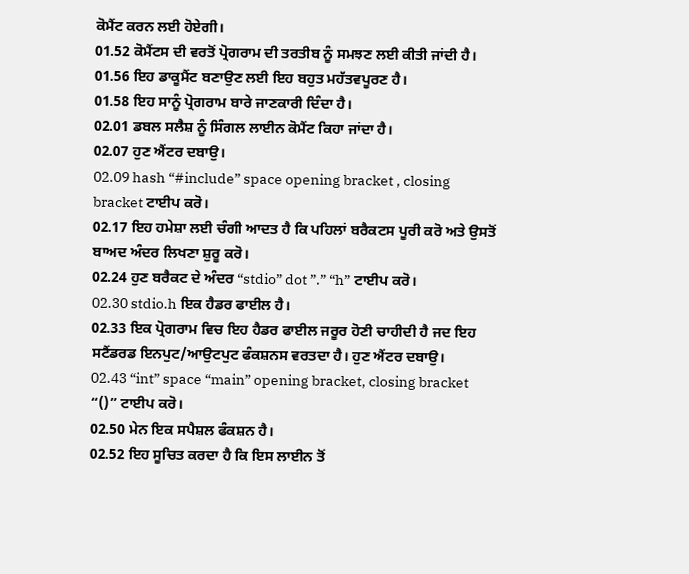ਕੋਮੈਂਟ ਕਰਨ ਲਈ ਹੋਏਗੀ।
01.52 ਕੋਮੈਂਟਸ ਦੀ ਵਰਤੋਂ ਪ੍ਰੋਗਰਾਮ ਦੀ ਤਰਤੀਬ ਨੂੰ ਸਮਝਣ ਲਈ ਕੀਤੀ ਜਾਂਦੀ ਹੈ।
01.56 ਇਹ ਡਾਕੂਮੈਂਟ ਬਣਾਉਣ ਲਈ ਇਹ ਬਹੁਤ ਮਹੱਤਵਪੂਰਣ ਹੈ।
01.58 ਇਹ ਸਾਨੂੰ ਪ੍ਰੋਗਰਾਮ ਬਾਰੇ ਜਾਣਕਾਰੀ ਦਿੰਦਾ ਹੈ।
02.01 ਡਬਲ ਸਲੈਸ਼ ਨੂੰ ਸਿੰਗਲ ਲਾਈਨ ਕੋਮੈਂਟ ਕਿਹਾ ਜਾਂਦਾ ਹੈ।
02.07 ਹੁਣ ਐਂਟਰ ਦਬਾਉ।
02.09 hash “#include” space opening bracket , closing bracket ਟਾਈਪ ਕਰੋ।
02.17 ਇਹ ਹਮੇਸ਼ਾ ਲਈ ਚੰਗੀ ਆਦਤ ਹੈ ਕਿ ਪਹਿਲਾਂ ਬਰੈਕਟਸ ਪੂਰੀ ਕਰੋ ਅਤੇ ਉਸਤੋਂ ਬਾਅਦ ਅੰਦਰ ਲਿਖਣਾ ਸ਼ੁਰੂ ਕਰੋ।
02.24 ਹੁਣ ਬਰੈਕਟ ਦੇ ਅੰਦਰ “stdio” dot ”.” “h” ਟਾਈਪ ਕਰੋ।
02.30 stdio.h ਇਕ ਹੈਡਰ ਫਾਈਲ ਹੈ।
02.33 ਇਕ ਪ੍ਰੋਗਰਾਮ ਵਿਚ ਇਹ ਹੈਡਰ ਫਾਈਲ ਜਰੂਰ ਹੋਣੀ ਚਾਹੀਦੀ ਹੈ ਜਦ ਇਹ ਸਟੈਂਡਰਡ ਇਨਪੁਟ/ਆਉਟਪੁਟ ਫੰਕਸ਼ਨਸ ਵਰਤਦਾ ਹੈ। ਹੁਣ ਐਂਟਰ ਦਬਾਉ।
02.43 “int” space “main” opening bracket, closing bracket “()” ਟਾਈਪ ਕਰੋ।
02.50 ਮੇਨ ਇਕ ਸਪੈਸ਼ਲ ਫੰਕਸ਼ਨ ਹੈ।
02.52 ਇਹ ਸੂਚਿਤ ਕਰਦਾ ਹੈ ਕਿ ਇਸ ਲਾਈਨ ਤੋਂ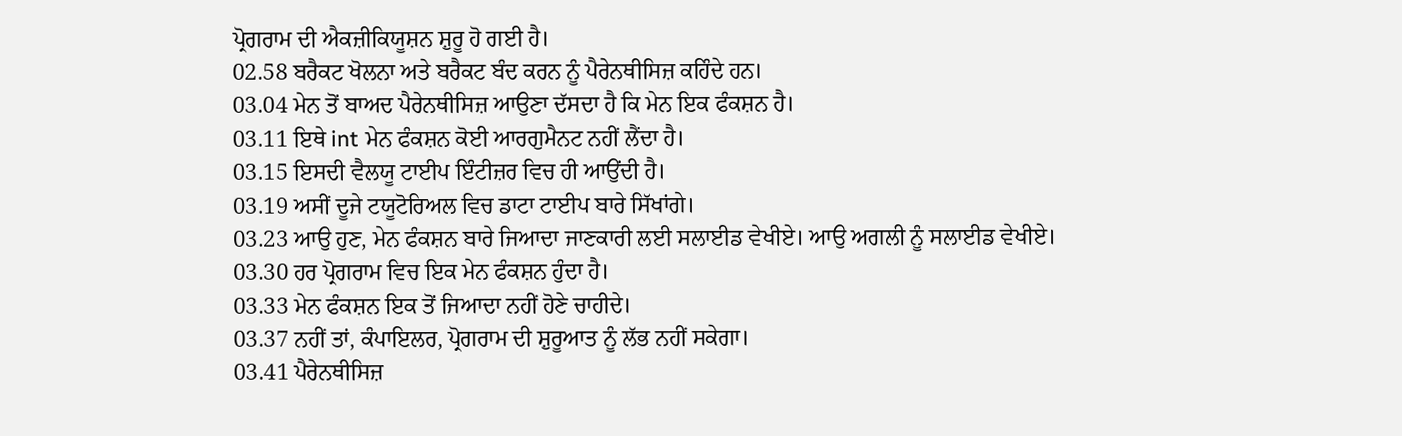ਪ੍ਰੋਗਰਾਮ ਦੀ ਐਕਜ਼ੀਕਿਯੂਸ਼ਨ ਸ਼ੁਰੂ ਹੋ ਗਈ ਹੈ।
02.58 ਬਰੈਕਟ ਖੋਲਨਾ ਅਤੇ ਬਰੈਕਟ ਬੰਦ ਕਰਨ ਨੂੰ ਪੈਰੇਨਥੀਸਿਜ਼ ਕਹਿੰਦੇ ਹਨ।
03.04 ਮੇਨ ਤੋਂ ਬਾਅਦ ਪੈਰੇਨਥੀਸਿਜ਼ ਆਉਣਾ ਦੱਸਦਾ ਹੈ ਕਿ ਮੇਨ ਇਕ ਫੰਕਸ਼ਨ ਹੈ।
03.11 ਇਥੇ int ਮੇਨ ਫੰਕਸ਼ਨ ਕੋਈ ਆਰਗੁਮੈਨਟ ਨਹੀਂ ਲੈਂਦਾ ਹੈ।
03.15 ਇਸਦੀ ਵੈਲਯੂ ਟਾਈਪ ਇੰਟੀਜ਼ਰ ਵਿਚ ਹੀ ਆਉਂਦੀ ਹੈ।
03.19 ਅਸੀਂ ਦੂਜੇ ਟਯੂਟੋਰਿਅਲ ਵਿਚ ਡਾਟਾ ਟਾਈਪ ਬਾਰੇ ਸਿੱਖਾਂਗੇ।
03.23 ਆਉ ਹੁਣ, ਮੇਨ ਫੰਕਸ਼ਨ ਬਾਰੇ ਜਿਆਦਾ ਜਾਣਕਾਰੀ ਲਈ ਸਲਾਈਡ ਵੇਖੀਏ। ਆਉ ਅਗਲੀ ਨੂੰ ਸਲਾਈਡ ਵੇਖੀਏ।
03.30 ਹਰ ਪ੍ਰੋਗਰਾਮ ਵਿਚ ਇਕ ਮੇਨ ਫੰਕਸ਼ਨ ਹੁੰਦਾ ਹੈ।
03.33 ਮੇਨ ਫੰਕਸ਼ਨ ਇਕ ਤੋਂ ਜਿਆਦਾ ਨਹੀਂ ਹੋਣੇ ਚਾਹੀਦੇ।
03.37 ਨਹੀਂ ਤਾਂ, ਕੰਪਾਇਲਰ, ਪ੍ਰੋਗਰਾਮ ਦੀ ਸ਼ੁਰੂਆਤ ਨੂੰ ਲੱਭ ਨਹੀਂ ਸਕੇਗਾ।
03.41 ਪੈਰੇਨਥੀਸਿਜ਼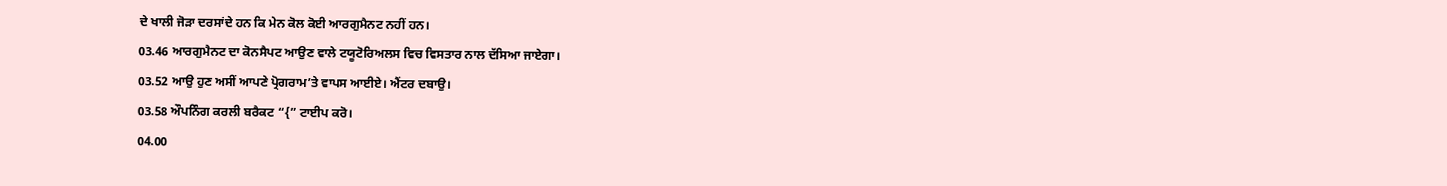ਦੇ ਖਾਲੀ ਜੋੜਾ ਦਰਸਾਂਦੇ ਹਨ ਕਿ ਮੇਨ ਕੋਲ ਕੋਈ ਆਰਗੁਮੈਨਟ ਨਹੀਂ ਹਨ।
03.46 ਆਰਗੁਮੈਨਟ ਦਾ ਕੋਨਸੈਪਟ ਆਉਣ ਵਾਲੇ ਟਯੂਟੋਰਿਅਲਸ ਵਿਚ ਵਿਸਤਾਰ ਨਾਲ ਦੱਸਿਆ ਜਾਏਗਾ।
03.52 ਆਉ ਹੁਣ ਅਸੀਂ ਆਪਣੇ ਪ੍ਰੋਗਰਾਮ’ਤੇ ਵਾਪਸ ਆਈਏ। ਐਂਟਰ ਦਬਾਉ।
03.58 ਔਪਨਿੰਗ ਕਰਲੀ ਬਰੈਕਟ “{” ਟਾਈਪ ਕਰੋ।
04.00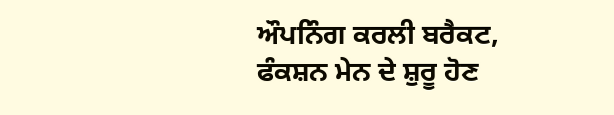ਔਪਨਿੰਗ ਕਰਲੀ ਬਰੈਕਟ, ਫੰਕਸ਼ਨ ਮੇਨ ਦੇ ਸ਼ੁਰੂ ਹੋਣ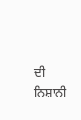ਦੀ ਨਿਸ਼ਾਨੀ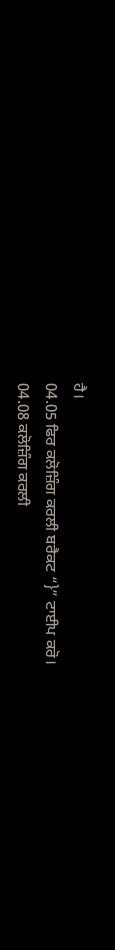ਹੈ।
04.05 ਫਿਰ ਕਲੋਜ਼ਿੰਗ ਕਰਲੀ ਬਰੈਕਟ “}” ਟਾਈਪ ਕਰੋ।
04.08 ਕਲੋਜ਼ਿੰਗ ਕਰਲੀ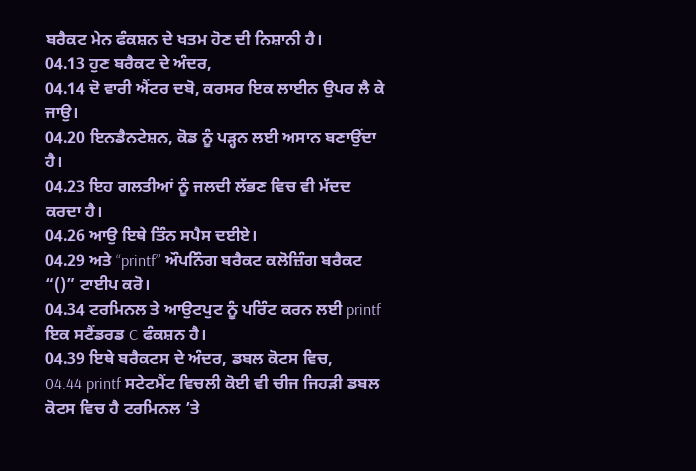ਬਰੈਕਟ ਮੇਨ ਫੰਕਸ਼ਨ ਦੇ ਖਤਮ ਹੋਣ ਦੀ ਨਿਸ਼ਾਨੀ ਹੈ।
04.13 ਹੁਣ ਬਰੈਕਟ ਦੇ ਅੰਦਰ,
04.14 ਦੋ ਵਾਰੀ ਐਂਟਰ ਦਬੋ, ਕਰਸਰ ਇਕ ਲਾਈਨ ਉਪਰ ਲੈ ਕੇ ਜਾਉ।
04.20 ਇਨਡੈਨਟੇਸ਼ਨ, ਕੋਡ ਨੂੰ ਪੜ੍ਹਨ ਲਈ ਅਸਾਨ ਬਣਾਉਂਦਾ ਹੈ।
04.23 ਇਹ ਗਲਤੀਆਂ ਨੂੰ ਜਲਦੀ ਲੱਭਣ ਵਿਚ ਵੀ ਮੱਦਦ ਕਰਦਾ ਹੈ।
04.26 ਆਉ ਇਥੇ ਤਿੰਨ ਸਪੈਸ ਦਈਏ।
04.29 ਅਤੇ “printf” ਔਪਨਿੰਗ ਬਰੈਕਟ ਕਲੋਜ਼ਿੰਗ ਬਰੈਕਟ “()” ਟਾਈਪ ਕਰੋ।
04.34 ਟਰਮਿਨਲ ਤੇ ਆਉਟਪੁਟ ਨੂੰ ਪਰਿੰਟ ਕਰਨ ਲਈ printf ਇਕ ਸਟੈਂਡਰਡ C ਫੰਕਸ਼ਨ ਹੈ।
04.39 ਇਥੇ ਬਰੈਕਟਸ ਦੇ ਅੰਦਰ, ਡਬਲ ਕੋਟਸ ਵਿਚ,
04.44 printf ਸਟੇਟਮੈਂਟ ਵਿਚਲੀ ਕੋਈ ਵੀ ਚੀਜ ਜਿਹੜੀ ਡਬਲ ਕੋਟਸ ਵਿਚ ਹੈ ਟਰਮਿਨਲ ’ਤੇ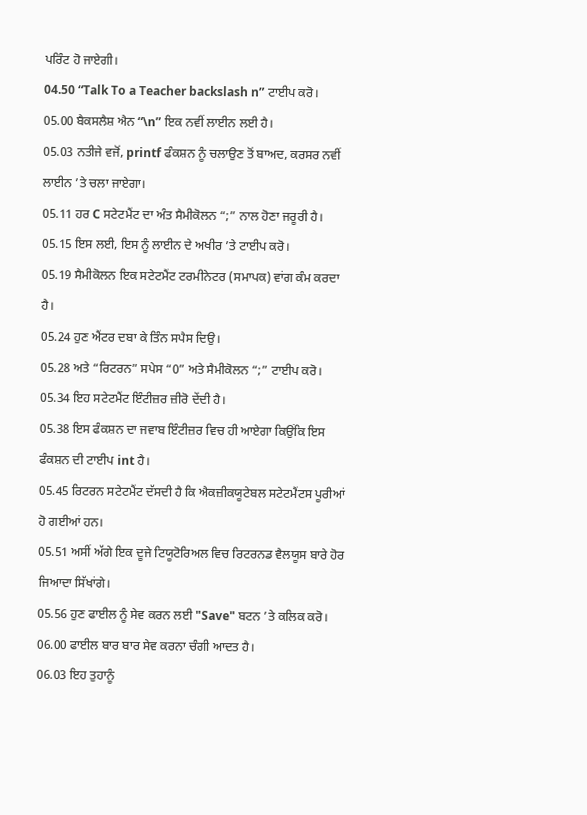ਪਰਿੰਟ ਹੋ ਜਾਏਗੀ।
04.50 “Talk To a Teacher backslash n” ਟਾਈਪ ਕਰੋ।
05.00 ਬੈਕਸਲੈਸ਼ ਐਨ “\n” ਇਕ ਨਵੀਂ ਲਾਈਨ ਲਈ ਹੈ।
05.03 ਨਤੀਜੇ ਵਜੋਂ, printf ਫੰਕਸ਼ਨ ਨੂੰ ਚਲਾਉਣ ਤੋਂ ਬਾਅਦ, ਕਰਸਰ ਨਵੀਂ ਲਾਈਨ ’ਤੇ ਚਲਾ ਜਾਏਗਾ।
05.11 ਹਰ C ਸਟੇਟਮੈਂਟ ਦਾ ਅੰਤ ਸੈਮੀਕੋਲਨ “;” ਨਾਲ ਹੋਣਾ ਜਰੂਰੀ ਹੈ।
05.15 ਇਸ ਲਈ, ਇਸ ਨੂੰ ਲਾਈਨ ਦੇ ਅਖੀਰ ’ਤੇ ਟਾਈਪ ਕਰੋ।
05.19 ਸੈਮੀਕੋਲਨ ਇਕ ਸਟੇਟਮੈਂਟ ਟਰਮੀਨੇਟਰ (ਸਮਾਪਕ) ਵਾਂਗ ਕੰਮ ਕਰਦਾ ਹੈ।
05.24 ਹੁਣ ਐਂਟਰ ਦਬਾ ਕੇ ਤਿੰਨ ਸਪੈਸ ਦਿਉ।
05.28 ਅਤੇ “ਰਿਟਰਨ” ਸਪੇਸ “0” ਅਤੇ ਸੈਮੀਕੋਲਨ “;” ਟਾਈਪ ਕਰੋ।
05.34 ਇਹ ਸਟੇਟਮੈਂਟ ਇੰਟੀਜ਼ਰ ਜ਼ੀਰੋ ਦੇਂਦੀ ਹੈ।
05.38 ਇਸ ਫੰਕਸ਼ਨ ਦਾ ਜਵਾਬ ਇੰਟੀਜ਼ਰ ਵਿਚ ਹੀ ਆਏਗਾ ਕਿਉਂਕਿ ਇਸ ਫੰਕਸ਼ਨ ਦੀ ਟਾਈਪ int ਹੈ।
05.45 ਰਿਟਰਨ ਸਟੇਟਮੈਂਟ ਦੱਸਦੀ ਹੈ ਕਿ ਐਕਜ਼ੀਕਯੂਟੇਬਲ ਸਟੇਟਮੈਂਟਸ ਪੂਰੀਆਂ ਹੋ ਗਈਆਂ ਹਨ।
05.51 ਅਸੀਂ ਅੱਗੇ ਇਕ ਦੂਜੇ ਟਿਯੂਟੋਰਿਅਲ ਵਿਚ ਰਿਟਰਨਡ ਵੈਲਯੂਸ ਬਾਰੇ ਹੋਰ ਜਿਆਦਾ ਸਿੱਖਾਂਗੇ।
05.56 ਹੁਣ ਫਾਈਲ ਨੂੰ ਸੇਵ ਕਰਨ ਲਈ "Save" ਬਟਨ ’ਤੇ ਕਲਿਕ ਕਰੋ।
06.00 ਫਾਈਲ ਬਾਰ ਬਾਰ ਸੇਵ ਕਰਨਾ ਚੰਗੀ ਆਦਤ ਹੈ।
06.03 ਇਹ ਤੁਹਾਨੂੰ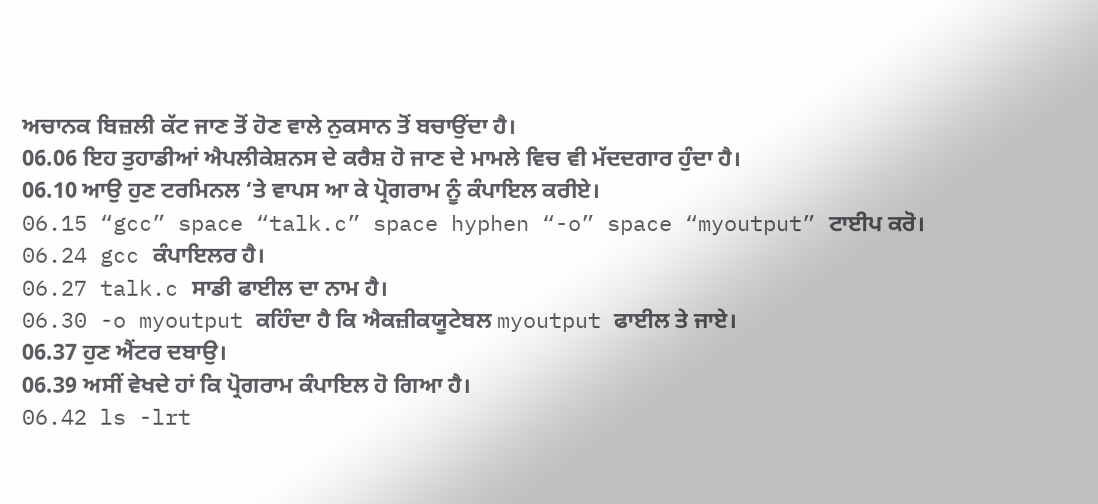ਅਚਾਨਕ ਬਿਜ਼ਲੀ ਕੱਟ ਜਾਣ ਤੋਂ ਹੋਣ ਵਾਲੇ ਨੁਕਸਾਨ ਤੋਂ ਬਚਾਉਂਦਾ ਹੈ।
06.06 ਇਹ ਤੁਹਾਡੀਆਂ ਐਪਲੀਕੇਸ਼ਨਸ ਦੇ ਕਰੈਸ਼ ਹੋ ਜਾਣ ਦੇ ਮਾਮਲੇ ਵਿਚ ਵੀ ਮੱਦਦਗਾਰ ਹੁੰਦਾ ਹੈ।
06.10 ਆਉ ਹੁਣ ਟਰਮਿਨਲ ‘ਤੇ ਵਾਪਸ ਆ ਕੇ ਪ੍ਰੋਗਰਾਮ ਨੂੰ ਕੰਪਾਇਲ ਕਰੀਏ।
06.15 “gcc” space “talk.c” space hyphen “-o” space “myoutput” ਟਾਈਪ ਕਰੋ।
06.24 gcc ਕੰਪਾਇਲਰ ਹੈ।
06.27 talk.c ਸਾਡੀ ਫਾਈਲ ਦਾ ਨਾਮ ਹੈ।
06.30 -o myoutput ਕਹਿੰਦਾ ਹੈ ਕਿ ਐਕਜ਼ੀਕਯੂਟੇਬਲ myoutput ਫਾਈਲ ਤੇ ਜਾਏ।
06.37 ਹੁਣ ਐਂਟਰ ਦਬਾਉ।
06.39 ਅਸੀਂ ਵੇਖਦੇ ਹਾਂ ਕਿ ਪ੍ਰੋਗਰਾਮ ਕੰਪਾਇਲ ਹੋ ਗਿਆ ਹੈ।
06.42 ls -lrt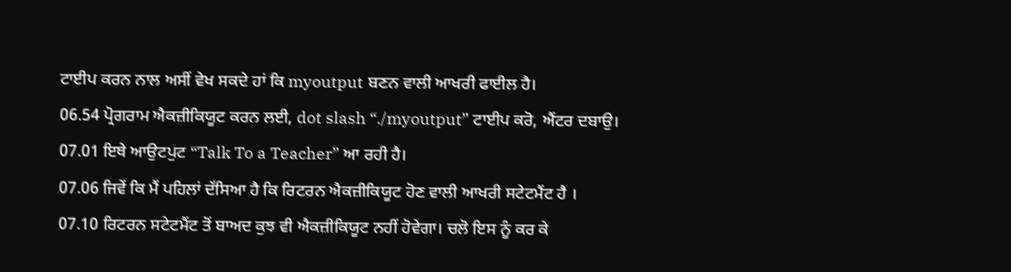ਟਾਈਪ ਕਰਨ ਨਾਲ ਅਸੀਂ ਵੇਖ ਸਕਦੇ ਹਾਂ ਕਿ myoutput ਬਣਨ ਵਾਲੀ ਆਖਰੀ ਫਾਈਲ ਹੈ।
06.54 ਪ੍ਰੋਗਰਾਮ ਐਕਜ਼ੀਕਿਯੂਟ ਕਰਨ ਲਈ, dot slash “./myoutput” ਟਾਈਪ ਕਰੋ, ਐਂਟਰ ਦਬਾਉ।
07.01 ਇਥੇ ਆਉਟਪੁਟ “Talk To a Teacher” ਆ ਰਹੀ ਹੈ।
07.06 ਜਿਵੇਂ ਕਿ ਮੈਂ ਪਹਿਲਾਂ ਦੱਸਿਆ ਹੈ ਕਿ ਰਿਟਰਨ ਐਕਜ਼ੀਕਿਯੂਟ ਹੋਣ ਵਾਲੀ ਆਖਰੀ ਸਟੇਟਮੈਂਟ ਹੈ ।
07.10 ਰਿਟਰਨ ਸਟੇਟਮੈਂਟ ਤੋਂ ਬਾਅਦ ਕੁਝ ਵੀ ਐਕਜ਼ੀਕਿਯੂਟ ਨਹੀਂ ਹੋਵੇਗਾ। ਚਲੋ ਇਸ ਨੂੰ ਕਰ ਕੇ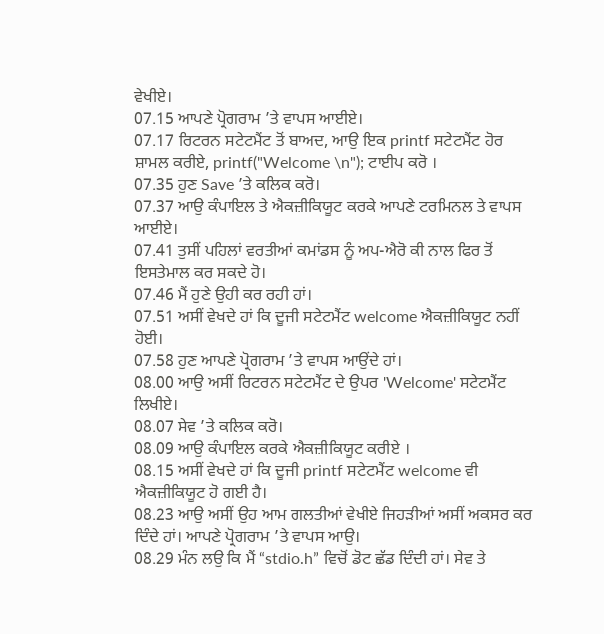ਵੇਖੀਏ।
07.15 ਆਪਣੇ ਪ੍ਰੋਗਰਾਮ ’ਤੇ ਵਾਪਸ ਆਈਏ।
07.17 ਰਿਟਰਨ ਸਟੇਟਮੈਂਟ ਤੋਂ ਬਾਅਦ, ਆਉ ਇਕ printf ਸਟੇਟਮੈਂਟ ਹੋਰ ਸ਼ਾਮਲ ਕਰੀਏ, printf("Welcome \n"); ਟਾਈਪ ਕਰੋ ।
07.35 ਹੁਣ Save ’ਤੇ ਕਲਿਕ ਕਰੋ।
07.37 ਆਉ ਕੰਪਾਇਲ ਤੇ ਐਕਜ਼ੀਕਿਯੂਟ ਕਰਕੇ ਆਪਣੇ ਟਰਮਿਨਲ ਤੇ ਵਾਪਸ ਆਈਏ।
07.41 ਤੁਸੀਂ ਪਹਿਲਾਂ ਵਰਤੀਆਂ ਕਮਾਂਡਸ ਨੂੰ ਅਪ-ਐਰੋ ਕੀ ਨਾਲ ਫਿਰ ਤੋਂ ਇਸਤੇਮਾਲ ਕਰ ਸਕਦੇ ਹੋ।
07.46 ਮੈਂ ਹੁਣੇ ਉਹੀ ਕਰ ਰਹੀ ਹਾਂ।
07.51 ਅਸੀਂ ਵੇਖਦੇ ਹਾਂ ਕਿ ਦੂਜੀ ਸਟੇਟਮੈਂਟ welcome ਐਕਜ਼ੀਕਿਯੂਟ ਨਹੀਂ ਹੋਈ।
07.58 ਹੁਣ ਆਪਣੇ ਪ੍ਰੋਗਰਾਮ ’ਤੇ ਵਾਪਸ ਆਉਂਦੇ ਹਾਂ।
08.00 ਆਉ ਅਸੀਂ ਰਿਟਰਨ ਸਟੇਟਮੈਂਟ ਦੇ ਉਪਰ 'Welcome' ਸਟੇਟਮੈਂਟ ਲਿਖੀਏ।
08.07 ਸੇਵ ’ਤੇ ਕਲਿਕ ਕਰੋ।
08.09 ਆਉ ਕੰਪਾਇਲ ਕਰਕੇ ਐਕਜ਼ੀਕਿਯੂਟ ਕਰੀਏ ।
08.15 ਅਸੀਂ ਵੇਖਦੇ ਹਾਂ ਕਿ ਦੂਜੀ printf ਸਟੇਟਮੈਂਟ welcome ਵੀ ਐਕਜ਼ੀਕਿਯੂਟ ਹੋ ਗਈ ਹੈ।
08.23 ਆਉ ਅਸੀਂ ਉਹ ਆਮ ਗਲਤੀਆਂ ਵੇਖੀਏ ਜਿਹੜੀਆਂ ਅਸੀਂ ਅਕਸਰ ਕਰ ਦਿੰਦੇ ਹਾਂ। ਆਪਣੇ ਪ੍ਰੋਗਰਾਮ ’ਤੇ ਵਾਪਸ ਆਉ।
08.29 ਮੰਨ ਲਉ ਕਿ ਮੈਂ “stdio.h” ਵਿਚੋਂ ਡੋਟ ਛੱਡ ਦਿੰਦੀ ਹਾਂ। ਸੇਵ ਤੇ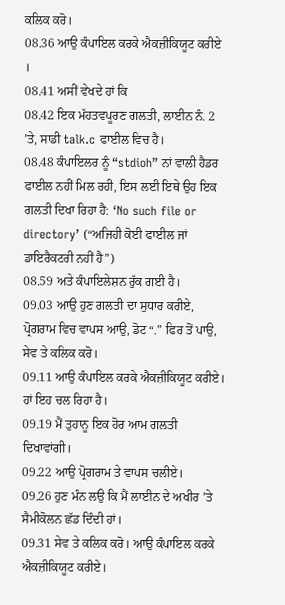ਕਲਿਕ ਕਰੋ।
08.36 ਆਉ ਕੰਪਾਇਲ ਕਰਕੇ ਐਕਜ਼ੀਕਿਯੂਟ ਕਰੀਏ ।
08.41 ਅਸੀਂ ਵੇਖਦੇ ਹਾਂ ਕਿ
08.42 ਇਕ ਮੱਹਤਵਪੂਰਣ ਗਲਤੀ, ਲਾਈਨ ਨੰ. 2 ’ਤੇ, ਸਾਡੀ talk.c ਫਾਈਲ ਵਿਚ ਹੈ।
08.48 ਕੰਪਾਇਲਰ ਨੂੰ “stdioh” ਨਾਂ ਵਾਲੀ ਹੈਡਰ ਫਾਈਲ ਨਹੀਂ ਮਿਲ ਰਹੀ, ਇਸ ਲਈ ਇਥੇ ਉਹ ਇਕ ਗਲਤੀ ਦਿਖਾ ਰਿਹਾ ਹੈ: ‘No such file or directory’ (“ਅਜਿਹੀ ਕੋਈ ਫਾਈਲ ਜਾਂ ਡਾਇਰੈਕਟਰੀ ਨਹੀਂ ਹੈ”)
08.59 ਅਤੇ ਕੰਪਾਇਲੇਸ਼ਨ ਰੁੱਕ ਗਈ ਹੈ।
09.03 ਆਉ ਹੁਣ ਗਲਤੀ ਦਾ ਸੁਧਾਰ ਕਰੀਏ, ਪ੍ਰੋਗਰਾਮ ਵਿਚ ਵਾਪਸ ਆਉ, ਡੋਟ “.” ਫਿਰ ਤੋਂ ਪਾਉ, ਸੇਵ ਤੇ ਕਲਿਕ ਕਰੋ।
09.11 ਆਉ ਕੰਪਾਇਲ ਕਰਕੇ ਐਕਜ਼ੀਕਿਯੂਟ ਕਰੀਏ। ਹਾਂ ਇਹ ਚਲ ਰਿਹਾ ਹੈ।
09.19 ਮੈਂ ਤੁਹਾਨੂ ਇਕ ਹੋਰ ਆਮ ਗਲਤੀ ਦਿਖਾਵਾਂਗੀ।
09.22 ਆਉ ਪ੍ਰੋਗਰਾਮ ਤੇ ਵਾਪਸ ਚਲੀਏ।
09.26 ਹੁਣ ਮੰਨ ਲਉ ਕਿ ਮੈਂ ਲਾਈਨ ਦੇ ਅਖੀਰ ’ਤੇ ਸੈਮੀਕੋਲਨ ਛੱਡ ਦਿੰਦੀ ਹਾਂ।
09.31 ਸੇਵ ਤੇ ਕਲਿਕ ਕਰੋ। ਆਉ ਕੰਪਾਇਲ ਕਰਕੇ ਐਕਜ਼ੀਕਿਯੂਟ ਕਰੀਏ।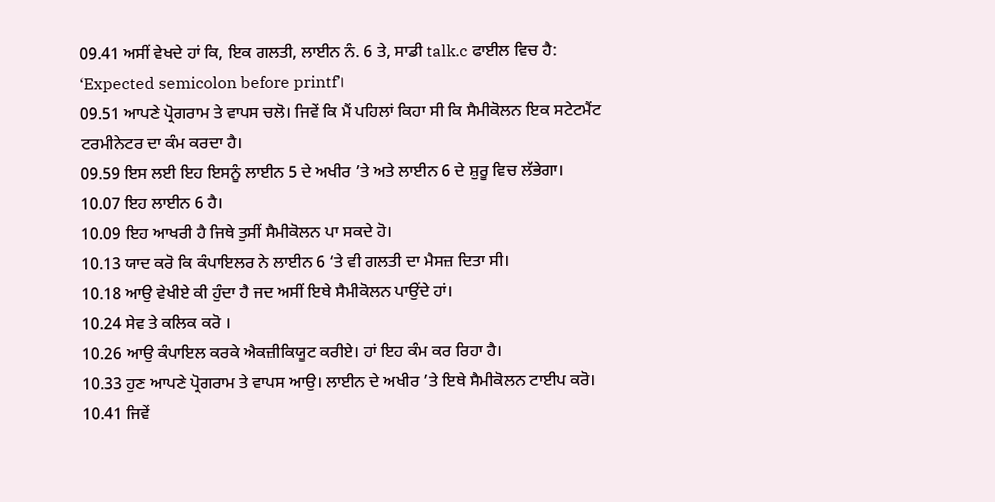09.41 ਅਸੀਂ ਵੇਖਦੇ ਹਾਂ ਕਿ, ਇਕ ਗਲਤੀ, ਲਾਈਨ ਨੰ. 6 ਤੇ, ਸਾਡੀ talk.c ਫਾਈਲ ਵਿਚ ਹੈ: ‘Expected semicolon before printf’।
09.51 ਆਪਣੇ ਪ੍ਰੋਗਰਾਮ ਤੇ ਵਾਪਸ ਚਲੋ। ਜਿਵੇਂ ਕਿ ਮੈਂ ਪਹਿਲਾਂ ਕਿਹਾ ਸੀ ਕਿ ਸੈਮੀਕੋਲਨ ਇਕ ਸਟੇਟਮੈਂਟ ਟਰਮੀਨੇਟਰ ਦਾ ਕੰਮ ਕਰਦਾ ਹੈ।
09.59 ਇਸ ਲਈ ਇਹ ਇਸਨੂੰ ਲਾਈਨ 5 ਦੇ ਅਖੀਰ ’ਤੇ ਅਤੇ ਲਾਈਨ 6 ਦੇ ਸ਼ੁਰੂ ਵਿਚ ਲੱਭੇਗਾ।
10.07 ਇਹ ਲਾਈਨ 6 ਹੈ।
10.09 ਇਹ ਆਖਰੀ ਹੈ ਜਿਥੇ ਤੁਸੀਂ ਸੈਮੀਕੋਲਨ ਪਾ ਸਕਦੇ ਹੋ।
10.13 ਯਾਦ ਕਰੋ ਕਿ ਕੰਪਾਇਲਰ ਨੇ ਲਾਈਨ 6 ‘ਤੇ ਵੀ ਗਲਤੀ ਦਾ ਮੈਸਜ਼ ਦਿਤਾ ਸੀ।
10.18 ਆਉ ਵੇਖੀਏ ਕੀ ਹੁੰਦਾ ਹੈ ਜਦ ਅਸੀਂ ਇਥੇ ਸੈਮੀਕੋਲਨ ਪਾਉਂਦੇ ਹਾਂ।
10.24 ਸੇਵ ਤੇ ਕਲਿਕ ਕਰੋ ।
10.26 ਆਉ ਕੰਪਾਇਲ ਕਰਕੇ ਐਕਜ਼ੀਕਿਯੂਟ ਕਰੀਏ। ਹਾਂ ਇਹ ਕੰਮ ਕਰ ਰਿਹਾ ਹੈ।
10.33 ਹੁਣ ਆਪਣੇ ਪ੍ਰੋਗਰਾਮ ਤੇ ਵਾਪਸ ਆਉ। ਲਾਈਨ ਦੇ ਅਖੀਰ ’ਤੇ ਇਥੇ ਸੈਮੀਕੋਲਨ ਟਾਈਪ ਕਰੋ।
10.41 ਜਿਵੇਂ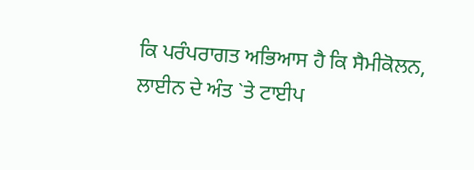ਕਿ ਪਰੰਪਰਾਗਤ ਅਭਿਆਸ ਹੈ ਕਿ ਸੈਮੀਕੋਲਨ, ਲਾਈਨ ਦੇ ਅੰਤ `ਤੇ ਟਾਈਪ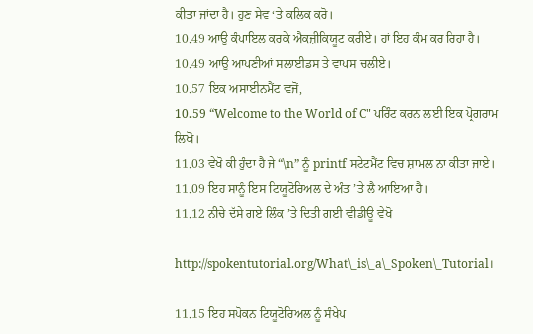ਕੀਤਾ ਜਾਂਦਾ ਹੈ। ਹੁਣ ਸੇਵ ‘ਤੇ ਕਲਿਕ ਕਰੋ।
10.49 ਆਉ ਕੰਪਾਇਲ ਕਰਕੇ ਐਕਜ਼ੀਕਿਯੂਟ ਕਰੀਏ। ਹਾਂ ਇਹ ਕੰਮ ਕਰ ਰਿਹਾ ਹੈ।
10.49 ਆਉ ਆਪਣੀਆਂ ਸਲਾਈਡਸ ਤੇ ਵਾਪਸ ਚਲੀਏ।
10.57 ਇਕ ਅਸਾਈਨਮੈਂਟ ਵਜੋਂ,
10.59 “Welcome to the World of C" ਪਰਿੰਟ ਕਰਨ ਲਈ ਇਕ ਪ੍ਰੋਗਰਾਮ ਲਿਖੋ।
11.03 ਵੇਖੋ ਕੀ ਹੁੰਦਾ ਹੈ ਜੇ “\n” ਨੂੰ printf ਸਟੇਟਮੈਂਟ ਵਿਚ ਸ਼ਾਮਲ ਨਾ ਕੀਤਾ ਜਾਏ।
11.09 ਇਹ ਸਾਨੂੰ ਇਸ ਟਿਯੂਟੋਰਿਅਲ ਦੇ ਅੰਤ ’ਤੇ ਲੈ ਆਇਆ ਹੈ।
11.12 ਨੀਚੇ ਦੱਸੇ ਗਏ ਲਿੰਕ ’ਤੇ ਦਿਤੀ ਗਈ ਵੀਡੀਊ ਵੇਖੋ

http://spokentutorial.org/What\_is\_a\_Spoken\_Tutorial।

11.15 ਇਹ ਸਪੋਕਨ ਟਿਯੂਟੋਰਿਅਲ ਨੂੰ ਸੰਖੇਪ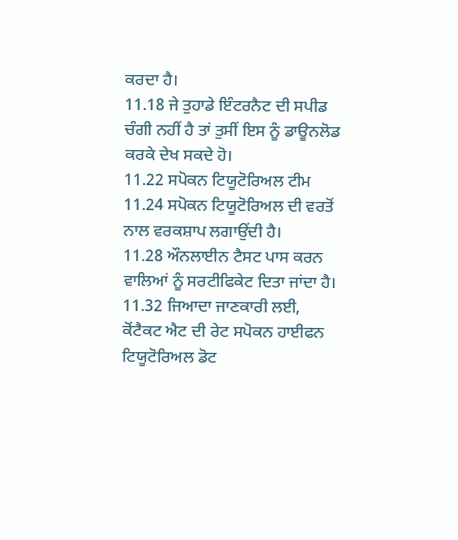ਕਰਦਾ ਹੈ।
11.18 ਜੇ ਤੁਹਾਡੇ ਇੰਟਰਨੈਟ ਦੀ ਸਪੀਡ ਚੰਗੀ ਨਹੀਂ ਹੈ ਤਾਂ ਤੁਸੀਂ ਇਸ ਨੂੰ ਡਾਊਨਲੋਡ ਕਰਕੇ ਦੇਖ ਸਕਦੇ ਹੋ।
11.22 ਸਪੋਕਨ ਟਿਯੂਟੋਰਿਅਲ ਟੀਮ
11.24 ਸਪੋਕਨ ਟਿਯੂਟੋਰਿਅਲ ਦੀ ਵਰਤੋਂ ਨਾਲ ਵਰਕਸ਼ਾਪ ਲਗਾਉਂਦੀ ਹੈ।
11.28 ਔਨਲਾਈਨ ਟੈਸਟ ਪਾਸ ਕਰਨ ਵਾਲਿਆਂ ਨੂੰ ਸਰਟੀਫਿਕੇਟ ਦਿਤਾ ਜਾਂਦਾ ਹੈ।
11.32 ਜਿਆਦਾ ਜਾਣਕਾਰੀ ਲਈ, ਕੋਂਟੈਕਟ ਐਟ ਦੀ ਰੇਟ ਸਪੋਕਨ ਹਾਈਫਨ ਟਿਯੂਟੋਰਿਅਲ ਡੋਟ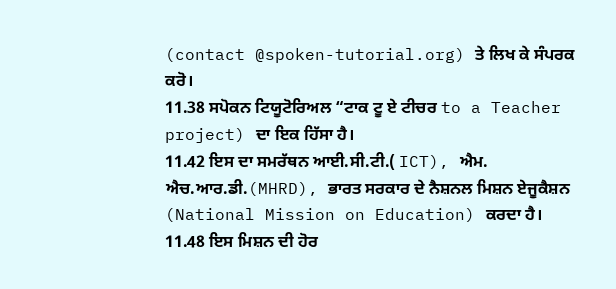(contact @spoken-tutorial.org) ਤੇ ਲਿਖ ਕੇ ਸੰਪਰਕ ਕਰੋ।
11.38 ਸਪੋਕਨ ਟਿਯੂਟੋਰਿਅਲ “ਟਾਕ ਟੂ ਏ ਟੀਚਰ to a Teacher project) ਦਾ ਇਕ ਹਿੱਸਾ ਹੈ।
11.42 ਇਸ ਦਾ ਸਮਰੱਥਨ ਆਈ.ਸੀ.ਟੀ.( ICT), ਐਮ. ਐਚ.ਆਰ.ਡੀ.(MHRD), ਭਾਰਤ ਸਰਕਾਰ ਦੇ ਨੈਸ਼ਨਲ ਮਿਸ਼ਨ ਏਜੂਕੈਸ਼ਨ (National Mission on Education) ਕਰਦਾ ਹੈ।
11.48 ਇਸ ਮਿਸ਼ਨ ਦੀ ਹੋਰ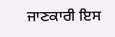ਜਾਣਕਾਰੀ ਇਸ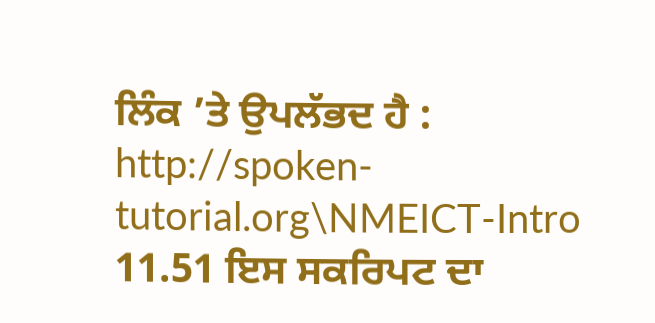ਲਿੰਕ ’ਤੇ ਉਪਲੱਭਦ ਹੈ : http://spoken-tutorial.org\NMEICT-Intro
11.51 ਇਸ ਸਕਰਿਪਟ ਦਾ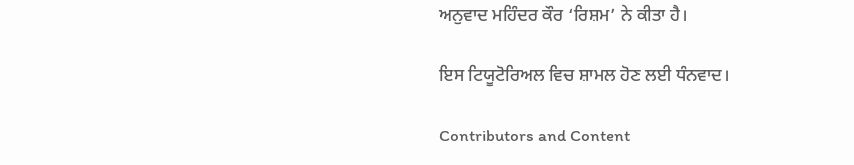ਅਨੁਵਾਦ ਮਹਿੰਦਰ ਕੌਰ ‘ਰਿਸ਼ਮ’ ਨੇ ਕੀਤਾ ਹੈ।

ਇਸ ਟਿਯੂਟੋਰਿਅਲ ਵਿਚ ਸ਼ਾਮਲ ਹੋਣ ਲਈ ਧੰਨਵਾਦ।

Contributors and Content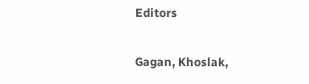Editors

Gagan, Khoslak,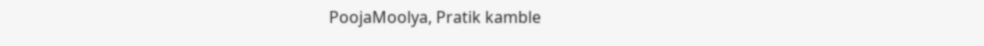PoojaMoolya, Pratik kamble